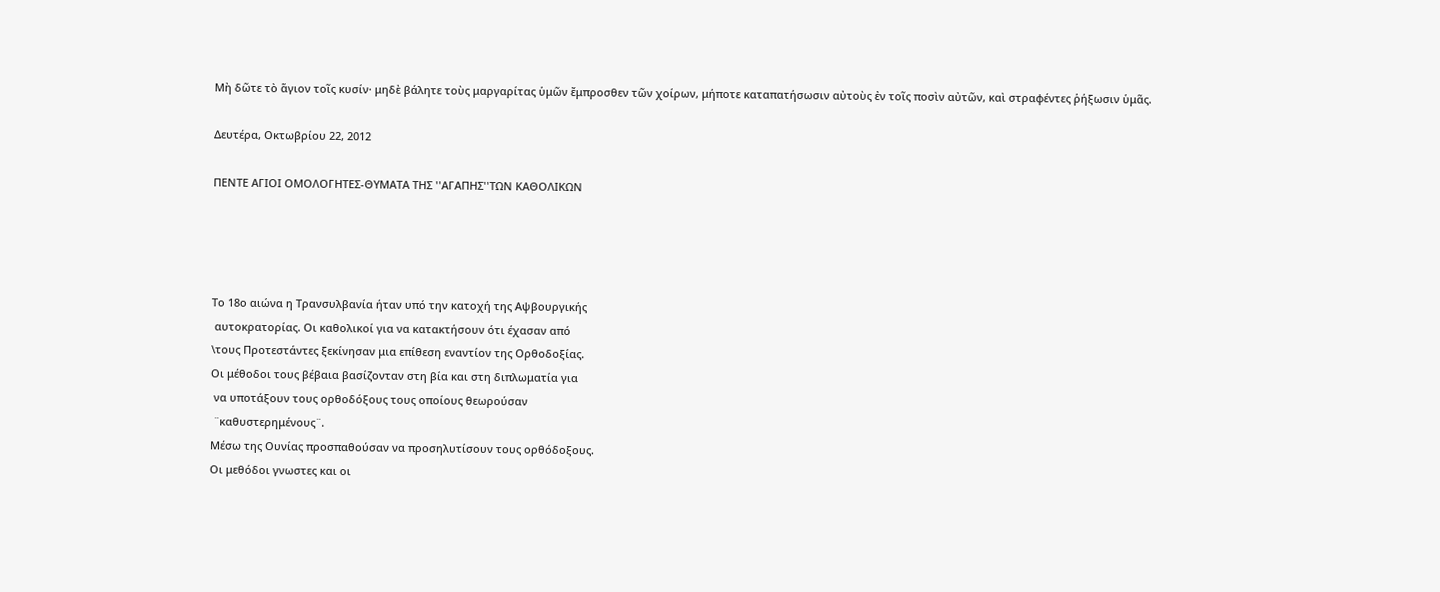Μὴ δῶτε τὸ ἅγιον τοῖς κυσίν· μηδὲ βάλητε τοὺς μαργαρίτας ὑμῶν ἔμπροσθεν τῶν χοίρων, μήποτε καταπατήσωσιν αὐτοὺς ἐν τοῖς ποσὶν αὐτῶν, καὶ στραφέντες ῥήξωσιν ὑμᾶς.

Δευτέρα, Οκτωβρίου 22, 2012

ΠΕΝΤΕ ΑΓΙΟΙ ΟΜΟΛΟΓΗΤΕΣ-ΘΥΜΑΤΑ ΤΗΣ ''ΑΓΑΠΗΣ''ΤΩΝ ΚΑΘΟΛΙΚΩΝ




Το 18ο αιώνα η Τρανσυλβανία ήταν υπό την κατοχή της Αψβουργικής
 αυτοκρατορίας. Οι καθολικοί για να κατακτήσουν ότι έχασαν από
\τους Προτεστάντες ξεκίνησαν μια επίθεση εναντίον της Ορθοδοξίας.
Οι μέθοδοι τους βέβαια βασίζονταν στη βία και στη διπλωματία για
 να υποτάξουν τους ορθοδόξους τους οποίους θεωρούσαν
 ¨καθυστερημένους¨.
Μέσω της Ουνίας προσπαθούσαν να προσηλυτίσουν τους ορθόδοξους.
Οι μεθόδοι γνωστες και οι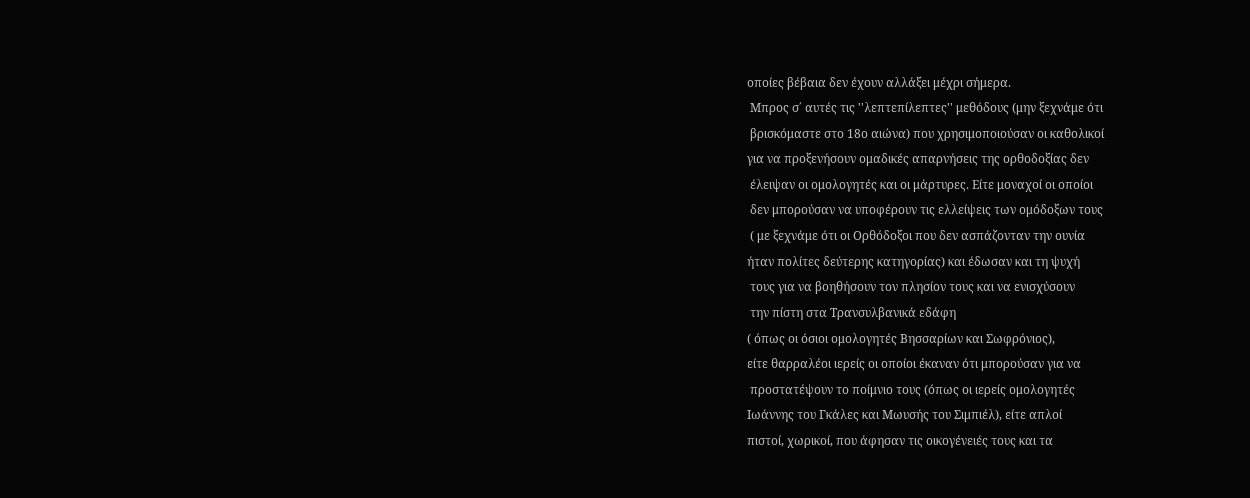οποίες βέβαια δεν έχουν αλλάξει μέχρι σήμερα.
 Μπρος σ΄ αυτές τις ''λεπτεπίλεπτες'' μεθόδους (μην ξεχνάμε ότι
 βρισκόμαστε στο 18ο αιώνα) που χρησιμοποιούσαν οι καθολικοί
για να προξενήσουν ομαδικές απαρνήσεις της ορθοδοξίας δεν
 έλειψαν οι ομολογητές και οι μάρτυρες. Είτε μοναχοί οι οποίοι
 δεν μπορούσαν να υποφέρουν τις ελλείψεις των ομόδοξων τους
 ( με ξεχνάμε ότι οι Ορθόδοξοι που δεν ασπάζονταν την ουνία
ήταν πολίτες δεύτερης κατηγορίας) και έδωσαν και τη ψυχή
 τους για να βοηθήσουν τον πλησίον τους και να ενισχύσουν
 την πίστη στα Τρανσυλβανικά εδάφη
( όπως οι όσιοι ομολογητές Βησσαρίων και Σωφρόνιος),
είτε θαρραλέοι ιερείς οι οποίοι έκαναν ότι μπορούσαν για να
 προστατέψουν το ποίμνιο τους (όπως οι ιερείς ομολογητές
Ιωάννης του Γκάλες και Μωυσής του Σιμπιέλ), είτε απλοί
πιστοί, χωρικοί, που άφησαν τις οικογένειές τους και τα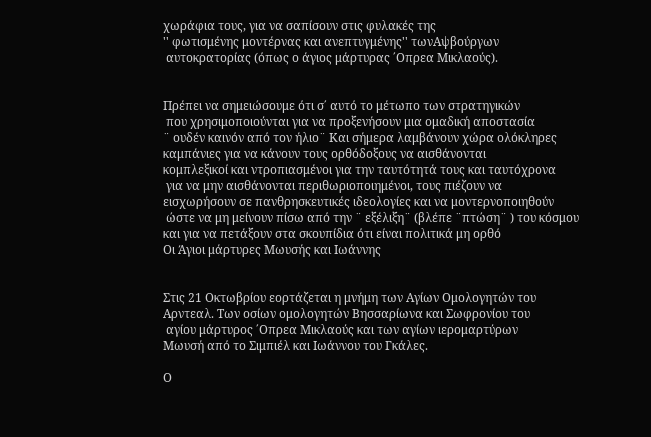χωράφια τους, για να σαπίσουν στις φυλακές της
'' φωτισμένης μοντέρνας και ανεπτυγμένης'' τωνΑψβούργων
 αυτοκρατορίας (όπως ο άγιος μάρτυρας ΄Οπρεα Μικλαούς).


Πρέπει να σημειώσουμε ότι σ΄ αυτό το μέτωπο των στρατηγικών
 που χρησιμοποιούνται για να προξενήσουν μια ομαδική αποστασία
¨ ουδέν καινόν από τον ήλιο¨ Και σήμερα λαμβάνουν χώρα ολόκληρες
καμπάνιες για να κάνουν τους ορθόδοξους να αισθάνονται
κομπλεξικοί και ντροπιασμένοι για την ταυτότητά τους και ταυτόχρονα
 για να μην αισθάνονται περιθωριοποιημένοι, τους πιέζουν να
εισχωρήσουν σε πανθρησκευτικές ιδεολογίες και να μοντερνοποιηθούν
 ώστε να μη μείνουν πίσω από την ¨ εξέλιξη¨ (βλέπε ¨πτώση¨ ) του κόσμου
και για να πετάξουν στα σκουπίδια ότι είναι πολιτικά μη ορθό
Οι Άγιοι μάρτυρες Μωυσής και Ιωάννης


Στις 21 Οκτωβρίου εορτάζεται η μνήμη των Αγίων Ομολογητών του
Αρντεαλ. Των οσίων ομολογητών Βησσαρίωνα και Σωφρονίου του
 αγίου μάρτυρος ΄Οπρεα Μικλαούς και των αγίων ιερομαρτύρων
Μωυσή από το Σιμπιέλ και Ιωάννου του Γκάλες.

Ο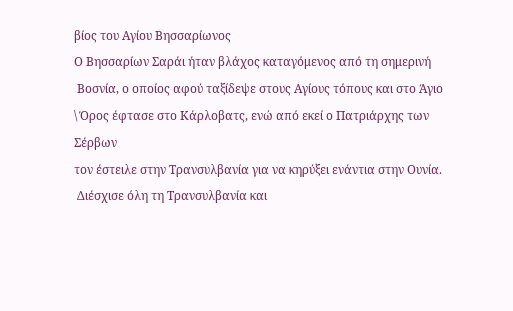βίος του Αγίου Βησσαρίωνος
Ο Βησσαρίων Σαράι ήταν βλάχος καταγόμενος από τη σημερινή
 Βοσνία, ο οποίος αφού ταξίδεψε στους Αγίους τόπους και στο Άγιο
\ Όρος έφτασε στο Κάρλοβατς, ενώ από εκεί ο Πατριάρχης των Σέρβων
τον έστειλε στην Τρανσυλβανία για να κηρύξει ενάντια στην Ουνία.
 Διέσχισε όλη τη Τρανσυλβανία και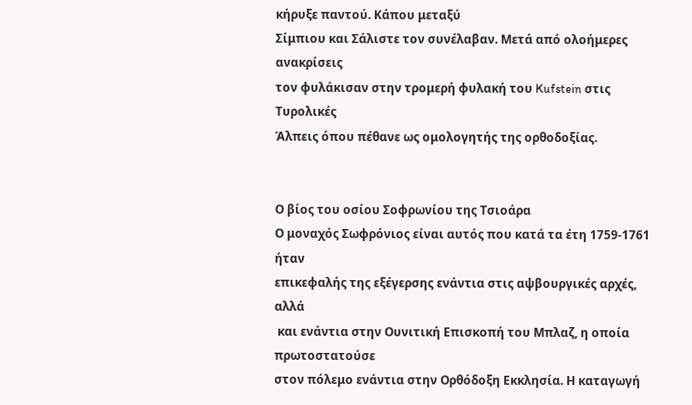κήρυξε παντού. Κάπου μεταξύ
Σίμπιου και Σάλιστε τον συνέλαβαν. Μετά από ολοήμερες ανακρίσεις
τον φυλάκισαν στην τρομερή φυλακή του Kufstein στις Τυρολικές
Άλπεις όπου πέθανε ως ομολογητής της ορθοδοξίας.


Ο βίος του οσίου Σοφρωνίου της Τσιοάρα
Ο μοναχός Σωφρόνιος είναι αυτός που κατά τα έτη 1759-1761 ήταν
επικεφαλής της εξέγερσης ενάντια στις αψβουργικές αρχές, αλλά
 και ενάντια στην Ουνιτική Επισκοπή του Μπλαζ, η οποία πρωτοστατούσε
στον πόλεμο ενάντια στην Ορθόδοξη Εκκλησία. Η καταγωγή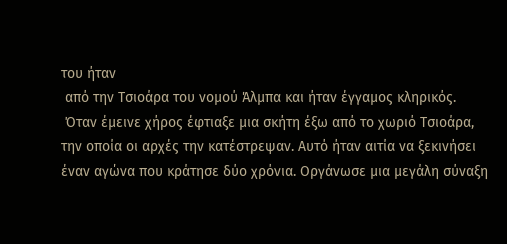του ήταν
 από την Τσιοάρα του νομού Άλμπα και ήταν έγγαμος κληρικός.
 Όταν έμεινε χήρος έφτιαξε μια σκήτη έξω από το χωριό Τσιοάρα,
την οποία οι αρχές την κατέστρεψαν. Αυτό ήταν αιτία να ξεκινήσει
έναν αγώνα που κράτησε δύο χρόνια. Οργάνωσε μια μεγάλη σύναξη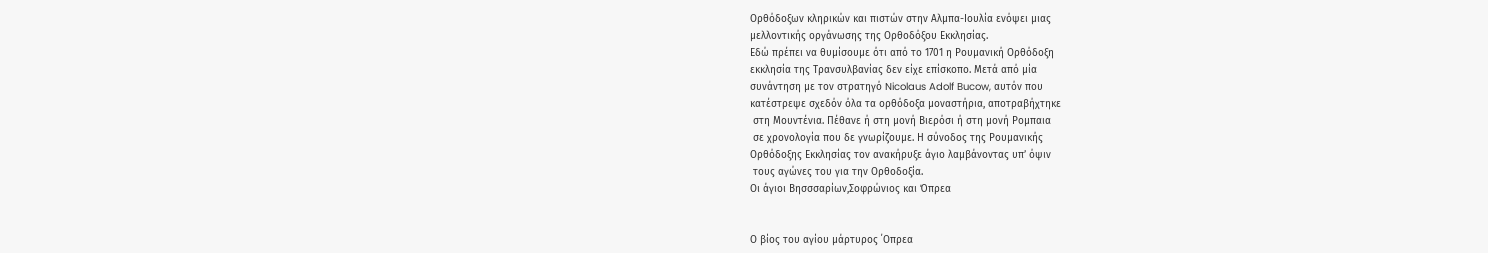Ορθόδοξων κληρικών και πιστών στην Αλμπα-Ιουλία ενόψει μιας
μελλοντικής οργάνωσης της Ορθοδόξου Εκκλησίας.
Εδώ πρέπει να θυμίσουμε ότι από το 1701 η Ρουμανική Ορθόδοξη
εκκλησία της Τρανσυλβανίας δεν είχε επίσκοπο. Μετά από μία
συνάντηση με τον στρατηγό Nicolaus Adolf Bucow, αυτόν που
κατέστρεψε σχεδόν όλα τα ορθόδοξα μοναστήρια, αποτραβήχτηκε
 στη Μουντένια. Πέθανε ή στη μονή Βιερόσι ή στη μονή Ρομπαια
 σε χρονολογία που δε γνωρίζουμε. Η σύνοδος της Ρουμανικής
Ορθόδοξης Εκκλησίας τον ανακήρυξε άγιο λαμβάνοντας υπ’ όψιν
 τους αγώνες του για την Ορθοδοξία.
Οι άγιοι Βησσσαρίων,Σοφρώνιος και Όπρεα


Ο βίος του αγίου μάρτυρος ΄Οπρεα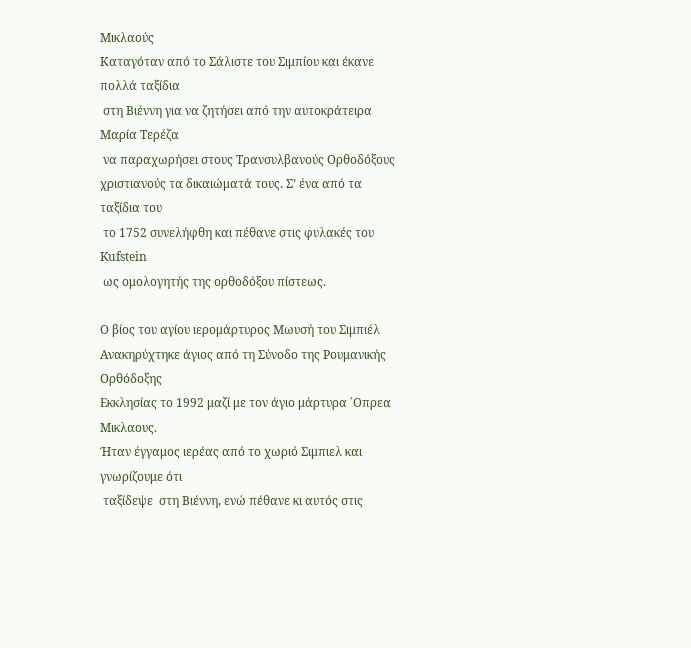Μικλαούς
Καταγόταν από το Σάλιστε του Σιμπίου και έκανε πολλά ταξίδια
 στη Βιέννη για να ζητήσει από την αυτοκράτειρα Μαρία Τερέζα
 να παραχωρήσει στους Τρανσυλβανούς Ορθοδόξους
χριστιανούς τα δικαιώματά τους. Σ’ ένα από τα ταξίδια του
 το 1752 συνελήφθη και πέθανε στις φυλακές του Kufstein
 ως ομολογητής της ορθοδόξου πίστεως.

Ο βίος του αγίου ιερομάρτυρος Μωυσή του Σιμπιέλ
Ανακηρύχτηκε άγιος από τη Σύνοδο της Ρουμανικής Ορθόδοξης
Εκκλησίας το 1992 μαζί με τον άγιο μάρτυρα ΄Οπρεα Μικλαους.
Ήταν έγγαμος ιερέας από το χωριό Σιμπιελ και γνωρίζουμε ότι
 ταξίδεψε  στη Βιέννη, ενώ πέθανε κι αυτός στις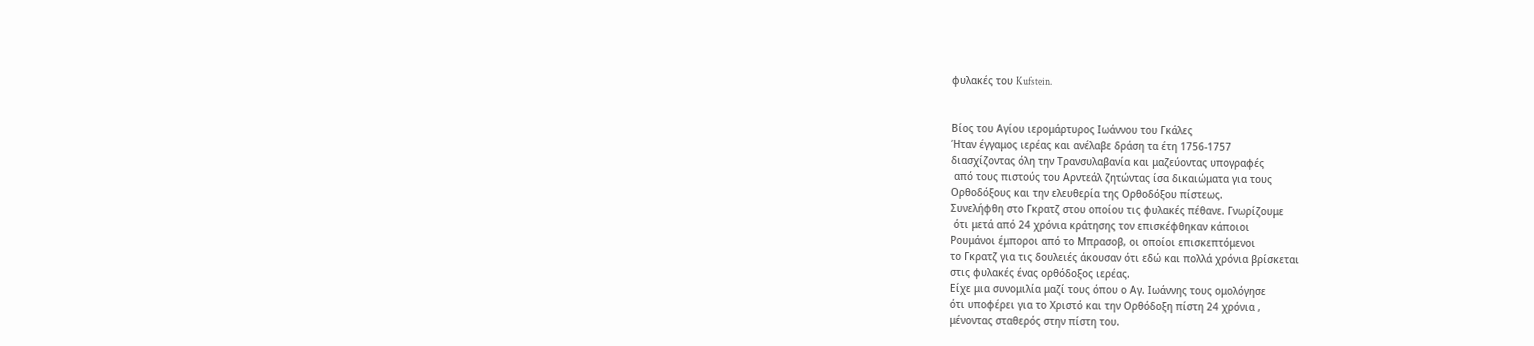φυλακές του Kufstein.


Βίος του Αγίου ιερομάρτυρος Ιωάννου του Γκάλες
Ήταν έγγαμος ιερέας και ανέλαβε δράση τα έτη 1756-1757
διασχίζοντας όλη την Τρανσυλαβανία και μαζεύοντας υπογραφές
 από τους πιστούς του Αρντεάλ ζητώντας ίσα δικαιώματα για τους
Ορθοδόξους και την ελευθερία της Ορθοδόξου πίστεως.
Συνελήφθη στο Γκρατζ στου οποίου τις φυλακές πέθανε. Γνωρίζουμε
 ότι μετά από 24 χρόνια κράτησης τον επισκέφθηκαν κάποιοι
Ρουμάνοι έμποροι από το Μπρασοβ, οι οποίοι επισκεπτόμενοι
το Γκρατζ για τις δουλειές άκουσαν ότι εδώ και πολλά χρόνια βρίσκεται
στις φυλακές ένας ορθόδοξος ιερέας.
Είχε μια συνομιλία μαζί τους όπου ο Αγ. Ιωάννης τους ομολόγησε
ότι υποφέρει για το Χριστό και την Ορθόδοξη πίστη 24 χρόνια ,
μένοντας σταθερός στην πίστη του.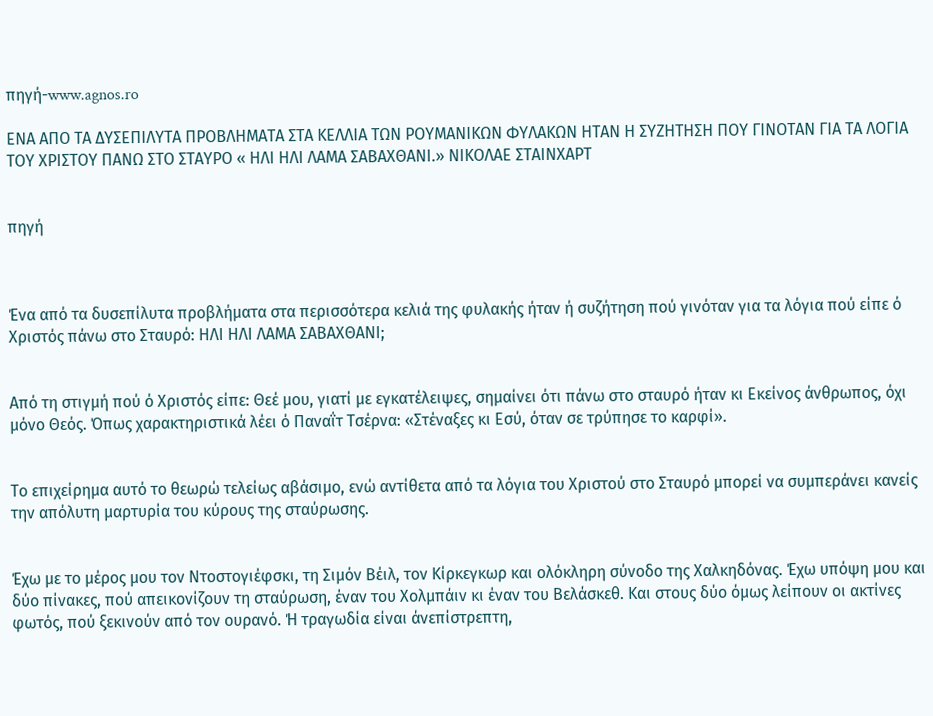πηγή-www.agnos.ro

ΕΝΑ ΑΠΟ ΤΑ ΔΥΣΕΠΙΛΥΤΑ ΠΡΟΒΛΗΜΑΤΑ ΣΤΑ ΚΕΛΛΙΑ ΤΩΝ ΡΟΥΜΑΝΙΚΩΝ ΦΥΛΑΚΩΝ ΗΤΑΝ Η ΣΥΖΗΤΗΣΗ ΠΟΥ ΓΙΝΟΤΑΝ ΓΙΑ ΤΑ ΛΟΓΙΑ ΤΟΥ ΧΡΙΣΤΟΥ ΠΑΝΩ ΣΤΟ ΣΤΑΥΡΟ « ΗΛΙ ΗΛΙ ΛΑΜΑ ΣΑΒΑΧΘΑΝΙ.» ΝΙΚΟΛΑΕ ΣΤΑΙΝΧΑΡΤ


πηγή



Ένα από τα δυσεπίλυτα προβλήματα στα περισσότερα κελιά της φυλακής ήταν ή συζήτηση πού γινόταν για τα λόγια πού είπε ό Χριστός πάνω στο Σταυρό: ΗΛΙ ΗΛΙ ΛΑΜΑ ΣΑΒΑΧΘΑΝΙ;


Από τη στιγμή πού ό Χριστός είπε: Θεέ μου, γιατί με εγκατέλειψες, σημαίνει ότι πάνω στο σταυρό ήταν κι Εκείνος άνθρωπος, όχι μόνο Θεός. Όπως χαρακτηριστικά λέει ό Παναΐτ Τσέρνα: «Στέναξες κι Εσύ, όταν σε τρύπησε το καρφί».


Το επιχείρημα αυτό το θεωρώ τελείως αβάσιμο, ενώ αντίθετα από τα λόγια του Χριστού στο Σταυρό μπορεί να συμπεράνει κανείς την απόλυτη μαρτυρία του κύρους της σταύρωσης.


Έχω με το μέρος μου τον Ντοστογιέφσκι, τη Σιμόν Βέιλ, τον Κίρκεγκωρ και ολόκληρη σύνοδο της Χαλκηδόνας. Έχω υπόψη μου και δύο πίνακες, πού απεικονίζουν τη σταύρωση, έναν του Χολμπάιν κι έναν του Βελάσκεθ. Και στους δύο όμως λείπουν οι ακτίνες φωτός, πού ξεκινούν από τον ουρανό. Ή τραγωδία είναι άνεπίστρεπτη,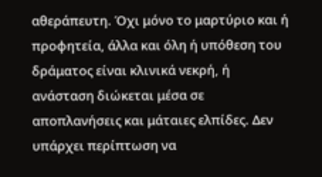αθεράπευτη. Όχι μόνο το μαρτύριο και ή προφητεία, άλλα και όλη ή υπόθεση του δράματος είναι κλινικά νεκρή, ή ανάσταση διώκεται μέσα σε αποπλανήσεις και μάταιες ελπίδες. Δεν υπάρχει περίπτωση να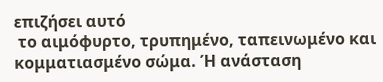επιζήσει αυτό
 το αιμόφυρτο, τρυπημένο, ταπεινωμένο και κομματιασμένο σώμα. Ή ανάσταση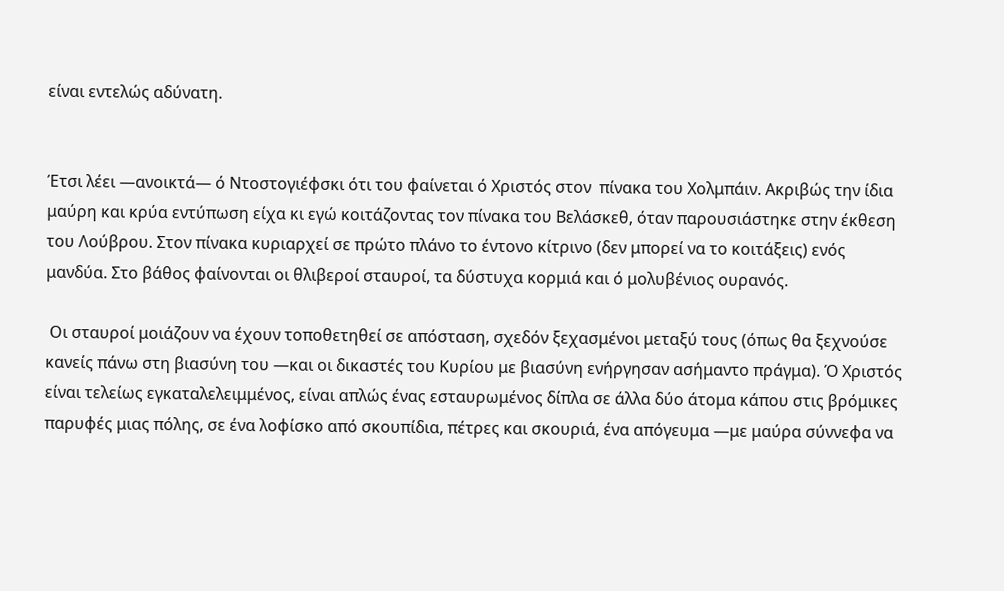είναι εντελώς αδύνατη.


Έτσι λέει —ανοικτά— ό Ντοστογιέφσκι ότι του φαίνεται ό Χριστός στον  πίνακα του Χολμπάιν. Ακριβώς την ίδια μαύρη και κρύα εντύπωση είχα κι εγώ κοιτάζοντας τον πίνακα του Βελάσκεθ, όταν παρουσιάστηκε στην έκθεση του Λούβρου. Στον πίνακα κυριαρχεί σε πρώτο πλάνο το έντονο κίτρινο (δεν μπορεί να το κοιτάξεις) ενός μανδύα. Στο βάθος φαίνονται οι θλιβεροί σταυροί, τα δύστυχα κορμιά και ό μολυβένιος ουρανός.

 Οι σταυροί μοιάζουν να έχουν τοποθετηθεί σε απόσταση, σχεδόν ξεχασμένοι μεταξύ τους (όπως θα ξεχνούσε κανείς πάνω στη βιασύνη του —και οι δικαστές του Κυρίου με βιασύνη ενήργησαν ασήμαντο πράγμα). Ό Χριστός είναι τελείως εγκαταλελειμμένος, είναι απλώς ένας εσταυρωμένος δίπλα σε άλλα δύο άτομα κάπου στις βρόμικες παρυφές μιας πόλης, σε ένα λοφίσκο από σκουπίδια, πέτρες και σκουριά, ένα απόγευμα —με μαύρα σύννεφα να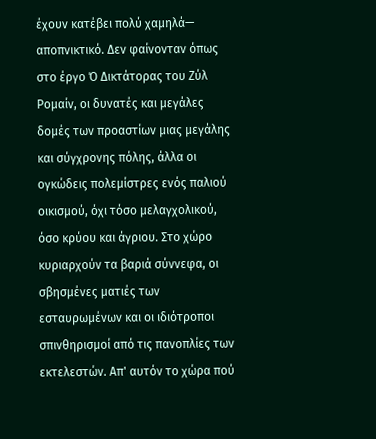έχουν κατέβει πολύ χαμηλά— αποπνικτικό. Δεν φαίνονταν όπως στο έργο Ό Δικτάτορας του Ζύλ Ρομαίν, οι δυνατές και μεγάλες δομές των προαστίων μιας μεγάλης και σύγχρονης πόλης, άλλα οι ογκώδεις πολεμίστρες ενός παλιού οικισμού, όχι τόσο μελαγχολικού, όσο κρύου και άγριου. Στο χώρο κυριαρχούν τα βαριά σύννεφα, οι σβησμένες ματιές των εσταυρωμένων και οι ιδιότροποι σπινθηρισμοί από τις πανοπλίες των εκτελεστών. Απ' αυτόν το χώρα πού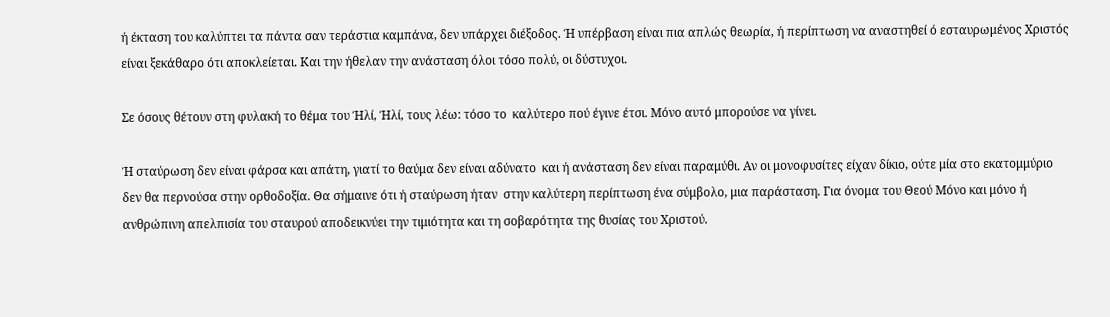ή έκταση του καλύπτει τα πάντα σαν τεράστια καμπάνα, δεν υπάρχει διέξοδος. Ή υπέρβαση είναι πια απλώς θεωρία, ή περίπτωση να αναστηθεί ό εσταυρωμένος Χριστός είναι ξεκάθαρο ότι αποκλείεται. Και την ήθελαν την ανάσταση όλοι τόσο πολύ, οι δύστυχοι.

Σε όσους θέτουν στη φυλακή το θέμα του Ήλί, Ήλί, τους λέω: τόσο το  καλύτερο πού έγινε έτσι. Μόνο αυτό μπορούσε να γίνει.

Ή σταύρωση δεν είναι φάρσα και απάτη, γιατί το θαύμα δεν είναι αδύνατο  και ή ανάσταση δεν είναι παραμύθι. Αν οι μονοφυσίτες είχαν δίκιο, ούτε μία στο εκατομμύριο δεν θα περνούσα στην ορθοδοξία. Θα σήμαινε ότι ή σταύρωση ήταν  στην καλύτερη περίπτωση ένα σύμβολο, μια παράσταση. Για όνομα του Θεού Μόνο και μόνο ή ανθρώπινη απελπισία του σταυρού αποδεικνύει την τιμιότητα και τη σοβαρότητα της θυσίας του Χριστού.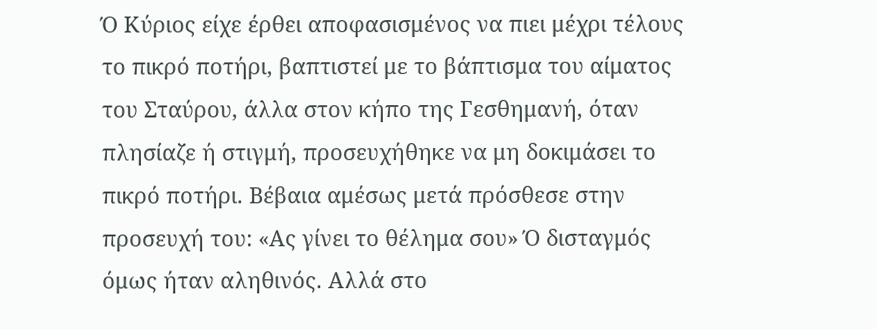Ό Κύριος είχε έρθει αποφασισμένος να πιει μέχρι τέλους το πικρό ποτήρι, βαπτιστεί με το βάπτισμα του αίματος του Σταύρου, άλλα στον κήπο της Γεσθημανή, όταν πλησίαζε ή στιγμή, προσευχήθηκε να μη δοκιμάσει το πικρό ποτήρι. Βέβαια αμέσως μετά πρόσθεσε στην προσευχή του: «Ας γίνει το θέλημα σου» Ό δισταγμός όμως ήταν αληθινός. Αλλά στο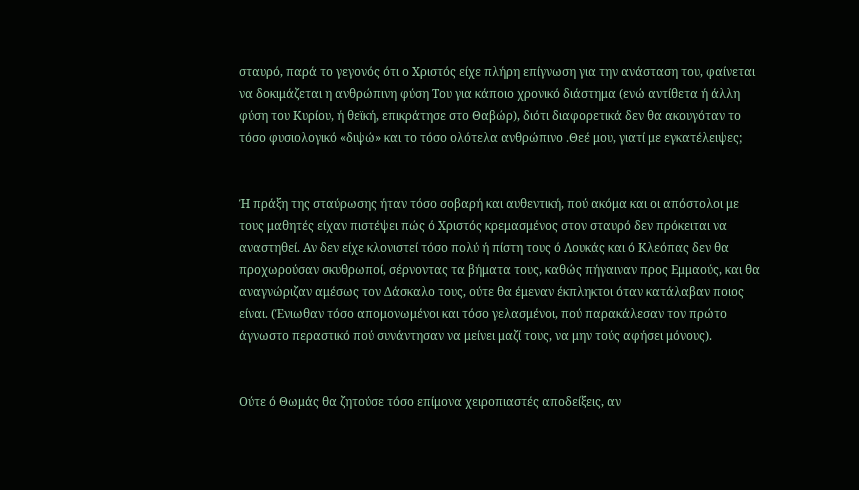σταυρό, παρά το γεγονός ότι ο Χριστός είχε πλήρη επίγνωση για την ανάσταση του, φαίνεται να δοκιμάζεται η ανθρώπινη φύση Του για κάποιο χρονικό διάστημα (ενώ αντίθετα ή άλλη φύση του Κυρίου, ή θεϊκή, επικράτησε στο Θαβώρ), διότι διαφορετικά δεν θα ακουγόταν το τόσο φυσιολογικό «διψώ» και το τόσο ολότελα ανθρώπινο .Θεέ μου, γιατί με εγκατέλειψες;


Ή πράξη της σταύρωσης ήταν τόσο σοβαρή και αυθεντική, πού ακόμα και οι απόστολοι με τους μαθητές είχαν πιστέψει πώς ό Χριστός κρεμασμένος στον σταυρό δεν πρόκειται να αναστηθεί. Αν δεν είχε κλονιστεί τόσο πολύ ή πίστη τους ό Λουκάς και ό Κλεόπας δεν θα προχωρούσαν σκυθρωποί, σέρνοντας τα βήματα τους, καθώς πήγαιναν προς Εμμαούς, και θα αναγνώριζαν αμέσως τον Δάσκαλο τους, ούτε θα έμεναν έκπληκτοι όταν κατάλαβαν ποιος είναι. (Ένιωθαν τόσο απομονωμένοι και τόσο γελασμένοι, πού παρακάλεσαν τον πρώτο άγνωστο περαστικό πού συνάντησαν να μείνει μαζί τους, να μην τούς αφήσει μόνους).


Ούτε ό Θωμάς θα ζητούσε τόσο επίμονα χειροπιαστές αποδείξεις, αν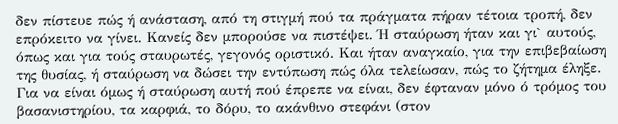δεν πίστευε πώς ή ανάσταση, από τη στιγμή πού τα πράγματα πήραν τέτοια τροπή, δεν επρόκειτο να γίνει. Κανείς δεν μπορούσε να πιστέψει. Ή σταύρωση ήταν και γι` αυτούς, όπως και για τούς σταυρωτές, γεγονός οριστικό. Και ήταν αναγκαίο, για την επιβεβαίωση της θυσίας, ή σταύρωση να δώσει την εντύπωση πώς όλα τελείωσαν, πώς το ζήτημα έληξε. Για να είναι όμως ή σταύρωση αυτή πού έπρεπε να είναι, δεν έφταναν μόνο ό τρόμος του βασανιστηρίου, τα καρφιά, το δόρυ, το ακάνθινο στεφάνι (στον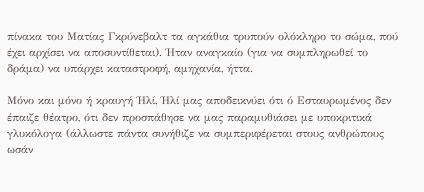πίνακα του Ματίας Γκρύνεβαλτ τα αγκάθια τρυπούν ολόκληρο το σώμα, πού έχει αρχίσει να αποσυντίθεται). Ήταν αναγκαίο (για να συμπληρωθεί το δράμα) να υπάρχει καταστροφή, αμηχανία, ήττα.

Μόνο και μόνο ή κραυγή Ήλί, Ήλί μας αποδεικνύει ότι ό Εσταυρωμένος δεν έπαιζε θέατρο, ότι δεν προσπάθησε να μας παραμυθιάσει με υποκριτικά γλυκόλογα (άλλωστε πάντα συνήθιζε να συμπεριφέρεται στους ανθρώπους ωσάν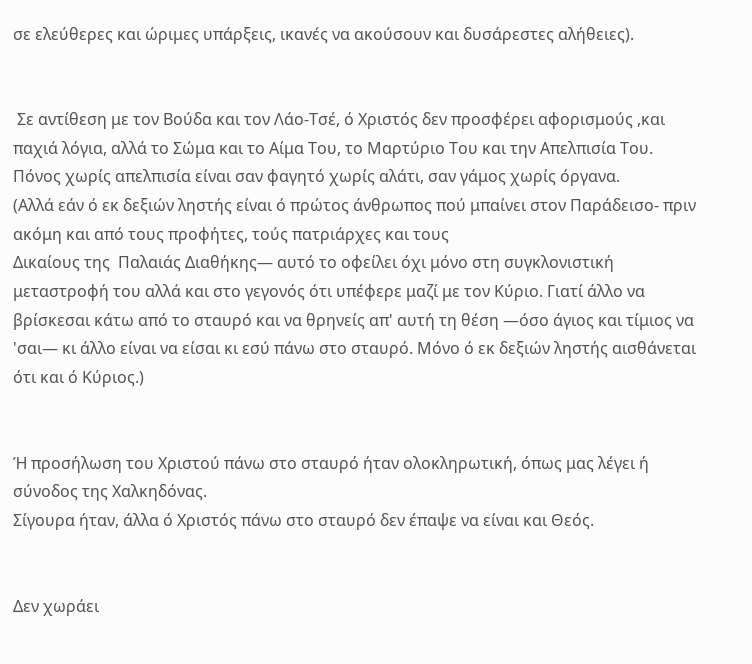σε ελεύθερες και ώριμες υπάρξεις, ικανές να ακούσουν και δυσάρεστες αλήθειες).


 Σε αντίθεση με τον Βούδα και τον Λάο-Τσέ, ό Χριστός δεν προσφέρει αφορισμούς ,και παχιά λόγια, αλλά το Σώμα και το Αίμα Του, το Μαρτύριο Του και την Απελπισία Του. Πόνος χωρίς απελπισία είναι σαν φαγητό χωρίς αλάτι, σαν γάμος χωρίς όργανα.
(Αλλά εάν ό εκ δεξιών ληστής είναι ό πρώτος άνθρωπος πού μπαίνει στον Παράδεισο- πριν ακόμη και από τους προφήτες, τούς πατριάρχες και τους
Δικαίους της  Παλαιάς Διαθήκης— αυτό το οφείλει όχι μόνο στη συγκλονιστική μεταστροφή του αλλά και στο γεγονός ότι υπέφερε μαζί με τον Κύριο. Γιατί άλλο να βρίσκεσαι κάτω από το σταυρό και να θρηνείς απ' αυτή τη θέση —όσο άγιος και τίμιος να 'σαι— κι άλλο είναι να είσαι κι εσύ πάνω στο σταυρό. Μόνο ό εκ δεξιών ληστής αισθάνεται ότι και ό Κύριος.)


Ή προσήλωση του Χριστού πάνω στο σταυρό ήταν ολοκληρωτική, όπως μας λέγει ή σύνοδος της Χαλκηδόνας.
Σίγουρα ήταν, άλλα ό Χριστός πάνω στο σταυρό δεν έπαψε να είναι και Θεός.


Δεν χωράει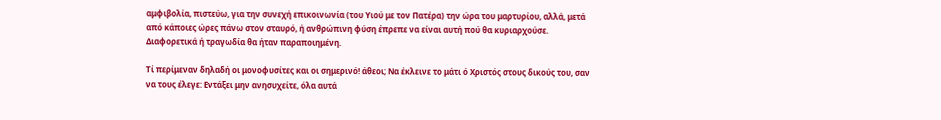αμφιβολία, πιστεύω, για την συνεχή επικοινωνία (του Υιού με τον Πατέρα) την ώρα του μαρτυρίου, αλλά, μετά από κάποιες ώρες πάνω στον σταυρό, ή ανθρώπινη φύση έπρεπε να είναι αυτή πού θα κυριαρχούσε. Διαφορετικά ή τραγωδία θα ήταν παραποιημένη.

Τί περίμεναν δηλαδή οι μονοφυσίτες και οι σημερινό! άθεοι; Να έκλεινε το μάτι ό Χριστός στους δικούς του, σαν να τους έλεγε: Εντάξει μην ανησυχείτε, όλα αυτά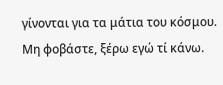γίνονται για τα μάτια του κόσμου. Μη φοβάστε, ξέρω εγώ τί κάνω.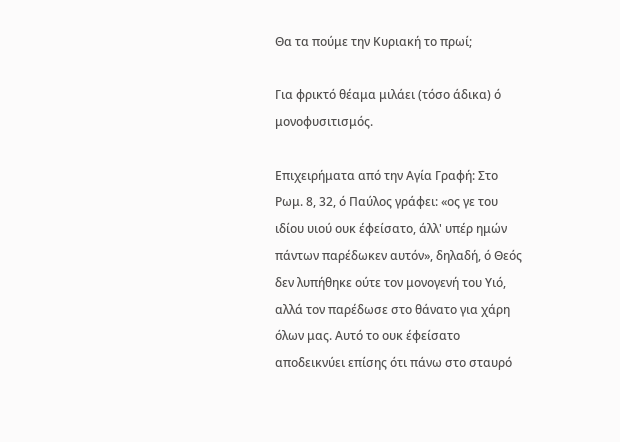Θα τα πούμε την Κυριακή το πρωί;

Για φρικτό θέαμα μιλάει (τόσο άδικα) ό μονοφυσιτισμός.

Επιχειρήματα από την Αγία Γραφή: Στο Ρωμ. 8, 32, ό Παύλος γράφει: «ος γε του ιδίου υιού ουκ έφείσατο, άλλ' υπέρ ημών πάντων παρέδωκεν αυτόν», δηλαδή, ό Θεός δεν λυπήθηκε ούτε τον μονογενή του Υιό, αλλά τον παρέδωσε στο θάνατο για χάρη όλων μας. Αυτό το ουκ έφείσατο αποδεικνύει επίσης ότι πάνω στο σταυρό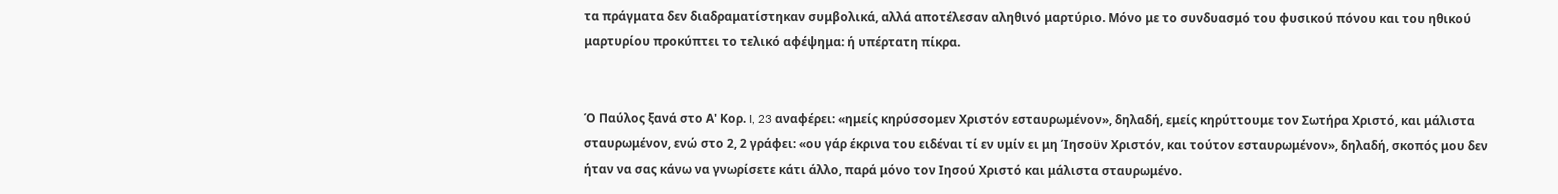τα πράγματα δεν διαδραματίστηκαν συμβολικά, αλλά αποτέλεσαν αληθινό μαρτύριο. Μόνο με το συνδυασμό του φυσικού πόνου και του ηθικού μαρτυρίου προκύπτει το τελικό αφέψημα: ή υπέρτατη πίκρα.


Ό Παύλος ξανά στο Α' Κορ. I, 23 αναφέρει: «ημείς κηρύσσομεν Χριστόν εσταυρωμένον», δηλαδή, εμείς κηρύττουμε τον Σωτήρα Χριστό, και μάλιστα σταυρωμένον, ενώ στο 2, 2 γράφει: «ου γάρ έκρινα του ειδέναι τί εν υμίν ει μη Ίησοϋν Χριστόν, και τούτον εσταυρωμένον», δηλαδή, σκοπός μου δεν ήταν να σας κάνω να γνωρίσετε κάτι άλλο, παρά μόνο τον Ιησού Χριστό και μάλιστα σταυρωμένο.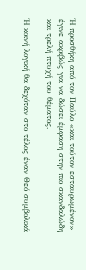Ή προσθήκη από τον Παύλο «και τούτον εσταυρωμένον» έγινε ακριβώς για να δώσει έμφαση στην πιο σκανδαλώδη και τρελή πτυχή του θέματος.

Ή κοινή λογική θα δεχόταν στο τέλος έναν Θεό συμβολικά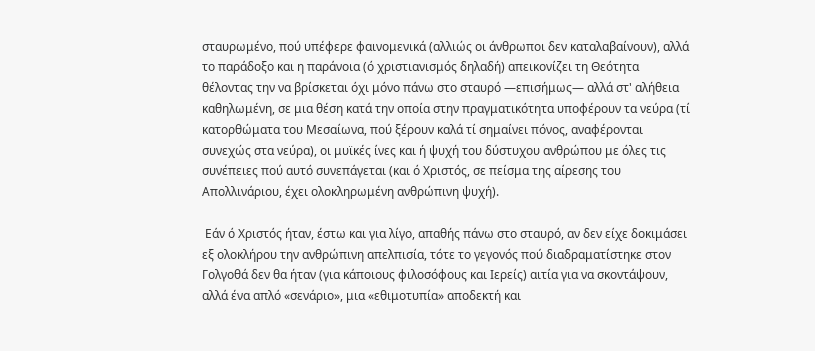σταυρωμένο, πού υπέφερε φαινομενικά (αλλιώς οι άνθρωποι δεν καταλαβαίνουν), αλλά το παράδοξο και η παράνοια (ό χριστιανισμός δηλαδή) απεικονίζει τη Θεότητα θέλοντας την να βρίσκεται όχι μόνο πάνω στο σταυρό —επισήμως— αλλά στ' αλήθεια καθηλωμένη, σε μια θέση κατά την οποία στην πραγματικότητα υποφέρουν τα νεύρα (τί κατορθώματα του Μεσαίωνα, πού ξέρουν καλά τί σημαίνει πόνος, αναφέρονται συνεχώς στα νεύρα), οι μυϊκές ίνες και ή ψυχή του δύστυχου ανθρώπου με όλες τις συνέπειες πού αυτό συνεπάγεται (και ό Χριστός, σε πείσμα της αίρεσης του Απολλινάριου, έχει ολοκληρωμένη ανθρώπινη ψυχή).

 Εάν ό Χριστός ήταν, έστω και για λίγο, απαθής πάνω στο σταυρό, αν δεν είχε δοκιμάσει εξ ολοκλήρου την ανθρώπινη απελπισία, τότε το γεγονός πού διαδραματίστηκε στον Γολγοθά δεν θα ήταν (για κάποιους φιλοσόφους και Ιερείς) αιτία για να σκοντάψουν, αλλά ένα απλό «σενάριο», μια «εθιμοτυπία» αποδεκτή και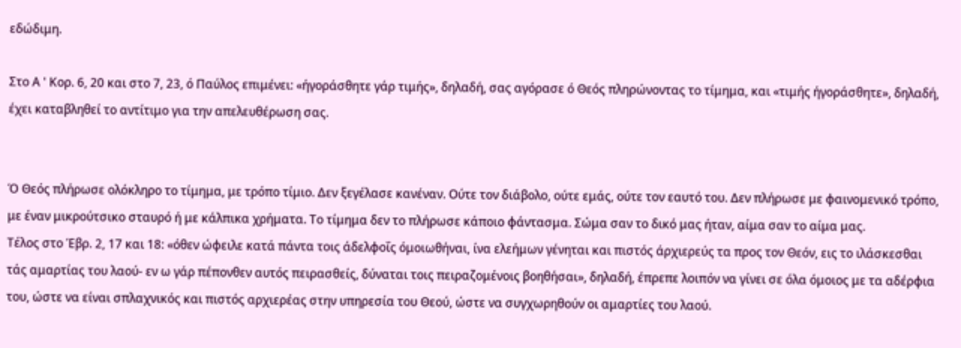εδώδιμη.

Στο Α ' Κορ. 6, 20 και στο 7, 23, ό Παύλος επιμένει: «ήγοράσθητε γάρ τιμής», δηλαδή, σας αγόρασε ό Θεός πληρώνοντας το τίμημα, και «τιμής ήγοράσθητε», δηλαδή, έχει καταβληθεί το αντίτιμο για την απελευθέρωση σας.


Ό Θεός πλήρωσε ολόκληρο το τίμημα, με τρόπο τίμιο. Δεν ξεγέλασε κανέναν. Ούτε τον διάβολο, ούτε εμάς, ούτε τον εαυτό του. Δεν πλήρωσε με φαινομενικό τρόπο, με έναν μικρούτσικο σταυρό ή με κάλπικα χρήματα. Το τίμημα δεν το πλήρωσε κάποιο φάντασμα. Σώμα σαν το δικό μας ήταν, αίμα σαν το αίμα μας.
Τέλος στο Έβρ. 2, 17 και 18: «όθεν ώφειλε κατά πάντα τοις άδελφοΐς όμοιωθήναι, ίνα ελεήμων γένηται και πιστός άρχιερεύς τα προς τον Θεόν, εις το ιλάσκεσθαι τάς αμαρτίας του λαού- εν ω γάρ πέπονθεν αυτός πειρασθείς, δύναται τοις πειραζομένοις βοηθήσαι», δηλαδή, έπρεπε λοιπόν να γίνει σε όλα όμοιος με τα αδέρφια του, ώστε να είναι σπλαχνικός και πιστός αρχιερέας στην υπηρεσία του Θεού, ώστε να συγχωρηθούν οι αμαρτίες του λαού.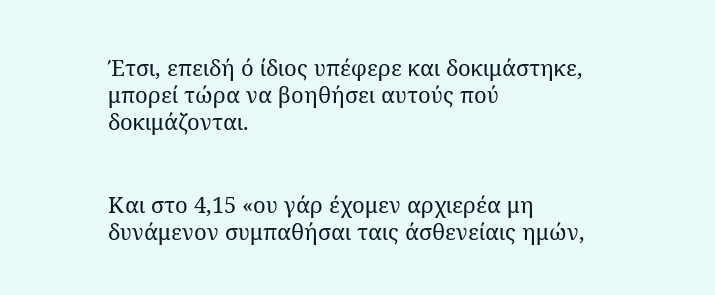Έτσι, επειδή ό ίδιος υπέφερε και δοκιμάστηκε, μπορεί τώρα να βοηθήσει αυτούς πού δοκιμάζονται.


Και στο 4,15 «ου γάρ έχομεν αρχιερέα μη δυνάμενον συμπαθήσαι ταις άσθενείαις ημών,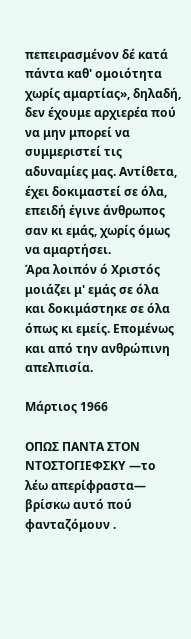πεπειρασμένον δέ κατά πάντα καθ' ομοιότητα χωρίς αμαρτίας», δηλαδή, δεν έχουμε αρχιερέα πού να μην μπορεί να συμμεριστεί τις αδυναμίες μας. Αντίθετα, έχει δοκιμαστεί σε όλα, επειδή έγινε άνθρωπος σαν κι εμάς, χωρίς όμως να αμαρτήσει.
Άρα λοιπόν ό Χριστός μοιάζει μ' εμάς σε όλα και δοκιμάστηκε σε όλα όπως κι εμείς. Επομένως και από την ανθρώπινη απελπισία.

Μάρτιος 1966

ΟΠΩΣ ΠΑΝΤΑ ΣΤΟΝ ΝΤΟΣΤΟΓΙΕΦΣΚΥ —το λέω απερίφραστα— βρίσκω αυτό πού φανταζόμουν .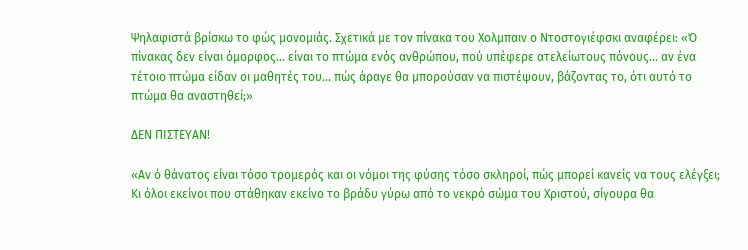Ψηλαφιστά βρίσκω το φώς μονομιάς. Σχετικά με τον πίνακα του Χολμπαιν ο Ντοστογιέφσκι αναφέρει: «Ό πίνακας δεν είναι όμορφος... είναι το πτώμα ενός ανθρώπου, πού υπέφερε ατελείωτους πόνους... αν ένα  τέτοιο πτώμα είδαν οι μαθητές του... πώς άραγε θα μπορούσαν να πιστέψουν, βάζοντας το, ότι αυτό το πτώμα θα αναστηθεί;»

ΔΕΝ ΠΙΣΤΕΥΑΝ!

«Αν ό θάνατος είναι τόσο τρομερός και οι νόμοι της φύσης τόσο σκληροί, πώς μπορεί κανείς να τους ελέγξει; Κι όλοι εκείνοι που στάθηκαν εκείνο το βράδυ γύρω από το νεκρό σώμα του Χριστού, σίγουρα θα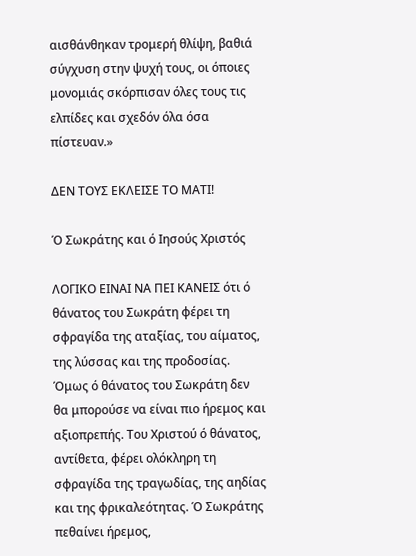αισθάνθηκαν τρομερή θλίψη, βαθιά σύγχυση στην ψυχή τους, οι όποιες μονομιάς σκόρπισαν όλες τους τις ελπίδες και σχεδόν όλα όσα πίστευαν.»

ΔΕΝ ΤΟΥΣ ΕΚΛΕΙΣΕ ΤΟ ΜΑΤΙ!

Ό Σωκράτης και ό Ιησούς Χριστός

ΛΟΓΙΚΟ ΕΙΝΑΙ ΝΑ ΠΕΙ ΚΑΝΕΙΣ ότι ό θάνατος του Σωκράτη φέρει τη σφραγίδα της αταξίας, του αίματος, της λύσσας και της προδοσίας. Όμως ό θάνατος του Σωκράτη δεν θα μπορούσε να είναι πιο ήρεμος και αξιοπρεπής. Του Χριστού ό θάνατος, αντίθετα, φέρει ολόκληρη τη σφραγίδα της τραγωδίας, της αηδίας και της φρικαλεότητας. Ό Σωκράτης πεθαίνει ήρεμος,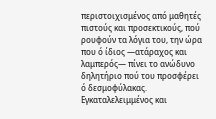περιστοιχισμένος από μαθητές πιστούς και προσεκτικούς, πού ρουφούν τα λόγια του, την ώρα που ό ίδιος —ατάραχος και λαμπερός— πίνει το ανώδυνο δηλητήριο πού του προσφέρει ό δεσμοφύλακας. Εγκαταλελειμμένος και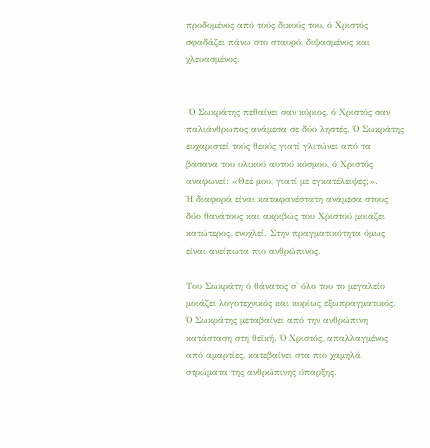προδομένος από τούς δικούς του, ό Χριστός σφαδάζει πάνω στο σταυρό, διψασμένος και χλευασμένος.


 Ό Σωκράτης πεθαίνει σαν κύριος, ό Χριστός σαν παλιάνθρωπος ανάμεσα σε δύο ληστές. Ό Σωκράτης ευχαριστεί τούς θεούς γιατί γλιτώνει από τα βάσανα του υλικού αυτού κόσμου, ό Χριστός αναφωνεί: «Θεέ μου, γιατί με εγκατέλειψες;».
Ή διαφορά είναι καταφανέστατη ανάμεσα στους δύο θανάτους και ακριβώς του Χριστού μοιάζει κατώτερος, ενοχλεί. Στην πραγματικότητα όμως είναι ανείπωτα πιο ανθρώπινος.

Του Σωκράτη ό θάνατος σ' όλο του το μεγαλείο μοιάζει λογοτεχνικός και κυρίως εξωπραγματικός. Ό Σωκράτης μεταβαίνει από την ανθρώπινη κατάσταση στη θεϊκή. Ό Χριστός, απαλλαγμένος από αμαρτίες, κατεβαίνει στα πιο χαμηλά στρώματα της ανθρώπινης ύπαρξης.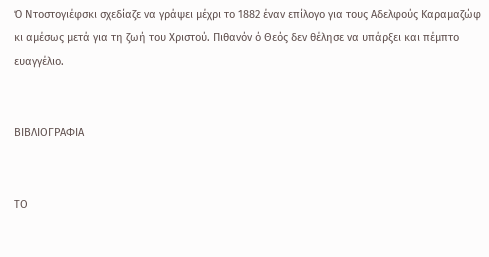Ό Ντοστογιέφσκι σχεδίαζε να γράψει μέχρι το 1882 έναν επίλογο για τους Αδελφούς Καραμαζώφ κι αμέσως μετά για τη ζωή του Χριστού. Πιθανόν ό Θεός δεν θέλησε να υπάρξει και πέμπτο ευαγγέλιο.


ΒΙΒΛΙΟΓΡΑΦΙΑ


ΤΟ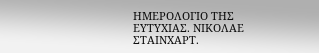ΗΜΕΡΟΛΟΓΙΟ ΤΗΣ ΕΥΤΥΧΙΑΣ. ΝΙΚΟΛΑΕ ΣΤΑΙΝΧΑΡΤ.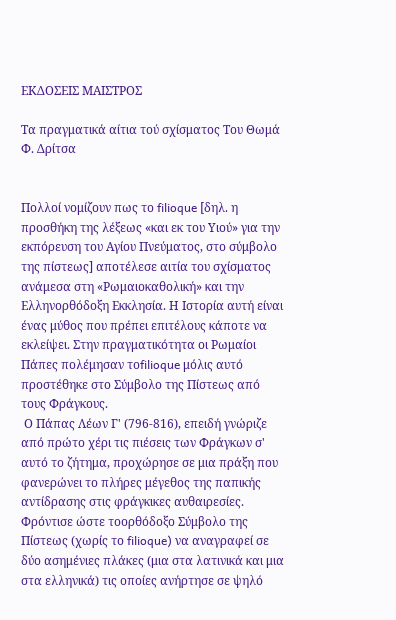ΕΚΔΟΣΕΙΣ ΜΑΙΣΤΡΟΣ

Τα πραγματικά αίτια τού σχίσματος Του Θωμά Φ. Δρίτσα


Πολλοί νομίζουν πως το filioque [δηλ. η προσθήκη της λέξεως «και εκ του Υιού» για την εκπόρευση του Αγίου Πνεύματος, στο σύμβολο της πίστεως] αποτέλεσε αιτία του σχίσματος ανάμεσα στη «Ρωμαιοκαθολική» και την Ελληνορθόδοξη Εκκλησία. Η Ιστορία αυτή είναι ένας μύθος που πρέπει επιτέλους κάποτε να εκλείψει. Στην πραγματικότητα οι Ρωμαίοι Πάπες πολέμησαν τοfilioque μόλις αυτό προστέθηκε στο Σύμβολο της Πίστεως από τους Φράγκους.
 Ο Πάπας Λέων Γ' (796-816), επειδή γνώριζε από πρώτο χέρι τις πιέσεις των Φράγκων σ' αυτό το ζήτημα, προχώρησε σε μια πράξη που φανερώνει το πλήρες μέγεθος της παπικής αντίδρασης στις φράγκικες αυθαιρεσίες. Φρόντισε ώστε τοορθόδοξο Σύμβολο της Πίστεως (χωρίς το filioque) να αναγραφεί σε δύο ασημένιες πλάκες (μια στα λατινικά και μια στα ελληνικά) τις οποίες ανήρτησε σε ψηλό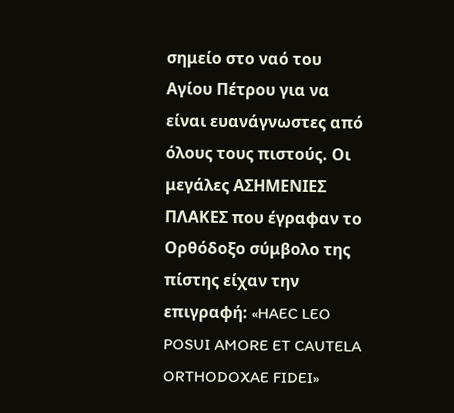σημείο στο ναό του Αγίου Πέτρου για να είναι ευανάγνωστες από όλους τους πιστούς. Οι μεγάλες ΑΣΗΜΕΝΙΕΣ ΠΛΑΚΕΣ που έγραφαν το Ορθόδοξο σύμβολο της πίστης είχαν την επιγραφή: «HAEC LEO POSUI AMORE ET CAUTELA ORTHODOXAE FIDEI»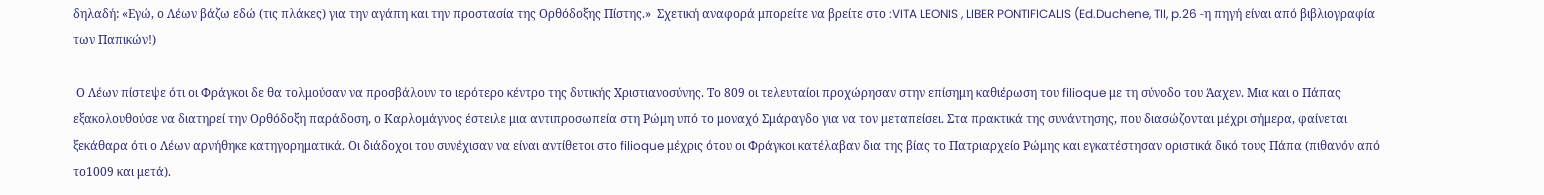δηλαδή: «Εγώ, ο Λέων βάζω εδώ (τις πλάκες) για την αγάπη και την προστασία της Ορθόδοξης Πίστης.»  Σχετική αναφορά μπορείτε να βρείτε στο :VITA LEONIS , LIBER PONTIFICALIS (Ed.Duchene, TII, p.26 -η πηγή είναι από βιβλιογραφία των Παπικών!)

 Ο Λέων πίστεψε ότι οι Φράγκοι δε θα τολμούσαν να προσβάλουν το ιερότερο κέντρο της δυτικής Χριστιανοσύνης. Το 809 οι τελευταίοι προχώρησαν στην επίσημη καθιέρωση του filioque με τη σύνοδο του Άαχεν. Μια και ο Πάπας εξακολουθούσε να διατηρεί την Ορθόδοξη παράδοση, ο Καρλομάγνος έστειλε μια αντιπροσωπεία στη Ρώμη υπό το μοναχό Σμάραγδο για να τον μεταπείσει. Στα πρακτικά της συνάντησης, που διασώζονται μέχρι σήμερα, φαίνεται ξεκάθαρα ότι ο Λέων αρνήθηκε κατηγορηματικά. Οι διάδοχοι του συνέχισαν να είναι αντίθετοι στο filioque μέχρις ότου οι Φράγκοι κατέλαβαν δια της βίας το Πατριαρχείο Ρώμης και εγκατέστησαν οριστικά δικό τους Πάπα (πιθανόν από το1009 και μετά).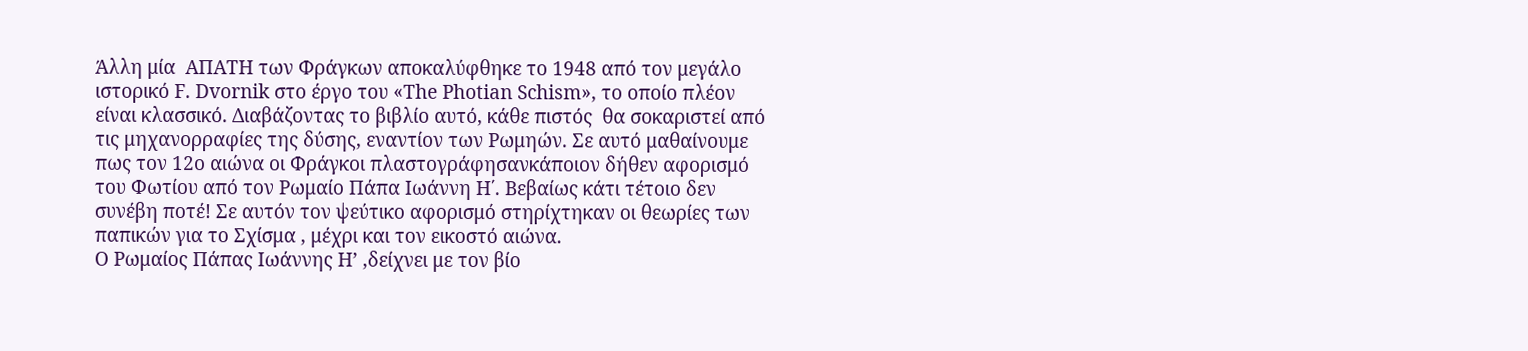Άλλη μία  ΑΠΑΤΗ των Φράγκων αποκαλύφθηκε το 1948 από τον μεγάλο ιστορικό F. Dvornik στο έργο του «The Photian Schism», το οποίο πλέον είναι κλασσικό. Διαβάζοντας το βιβλίο αυτό, κάθε πιστός  θα σοκαριστεί από τις μηχανορραφίες της δύσης, εναντίον των Ρωμηών. Σε αυτό μαθαίνουμε πως τον 12ο αιώνα οι Φράγκοι πλαστογράφησανκάποιον δήθεν αφορισμό του Φωτίου από τον Ρωμαίo Πάπα Ιωάννη Η΄. Βεβαίως κάτι τέτοιο δεν συνέβη ποτέ! Σε αυτόν τον ψεύτικο αφορισμό στηρίχτηκαν οι θεωρίες των παπικών για το Σχίσμα , μέχρι και τον εικοστό αιώνα.
Ο Ρωμαίος Πάπας Ιωάννης Η’ ,δείχνει με τον βίο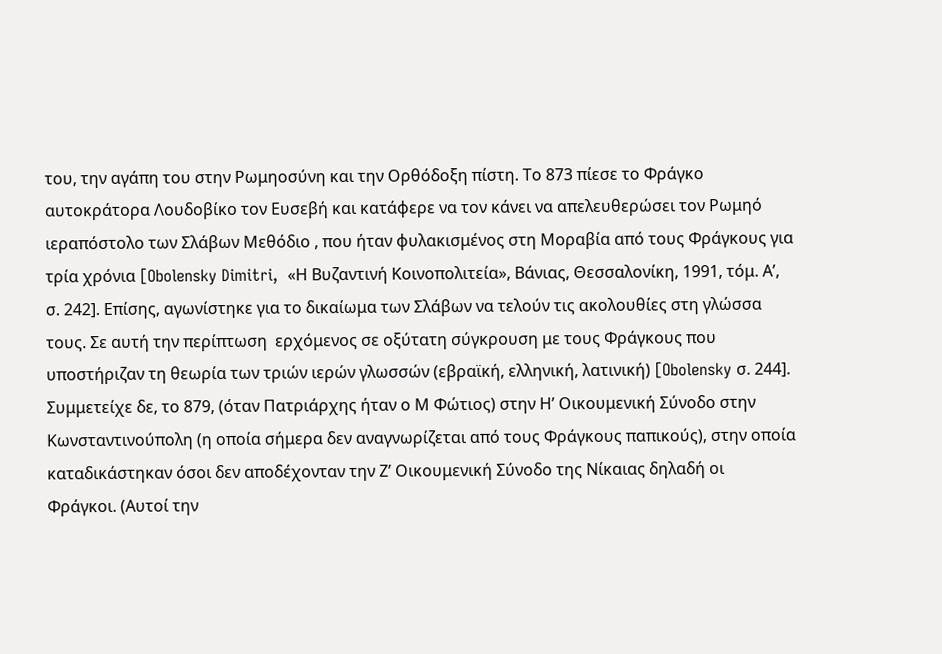του, την αγάπη του στην Ρωμηοσύνη και την Ορθόδοξη πίστη. Το 873 πίεσε το Φράγκο αυτοκράτορα Λουδοβίκο τον Ευσεβή και κατάφερε να τον κάνει να απελευθερώσει τον Ρωμηό ιεραπόστολο των Σλάβων Μεθόδιο , που ήταν φυλακισμένος στη Μοραβία από τους Φράγκους για τρία χρόνια [Obolensky Dimitri,  «Η Βυζαντινή Κοινοπολιτεία», Βάνιας, Θεσσαλονίκη, 1991, τόμ. Α’, σ. 242]. Επίσης, αγωνίστηκε για το δικαίωμα των Σλάβων να τελούν τις ακολουθίες στη γλώσσα τους. Σε αυτή την περίπτωση  ερχόμενος σε οξύτατη σύγκρουση με τους Φράγκους που υποστήριζαν τη θεωρία των τριών ιερών γλωσσών (εβραϊκή, ελληνική, λατινική) [Obolensky σ. 244]. Συμμετείχε δε, το 879, (όταν Πατριάρχης ήταν ο Μ Φώτιος) στην Η’ Οικουμενική Σύνοδο στην Κωνσταντινούπολη (η οποία σήμερα δεν αναγνωρίζεται από τους Φράγκους παπικούς), στην οποία καταδικάστηκαν όσοι δεν αποδέχονταν την Ζ’ Οικουμενική Σύνοδο της Νίκαιας δηλαδή οι  Φράγκοι. (Αυτοί την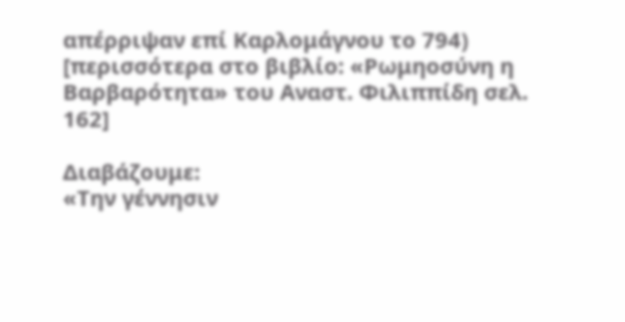απέρριψαν επί Καρλομάγνου το 794)  [περισσότερα στο βιβλίο: «Ρωμηοσύνη η Βαρβαρότητα» του Αναστ. Φιλιππίδη σελ. 162]

Διαβάζουμε:
«Την γέννησιν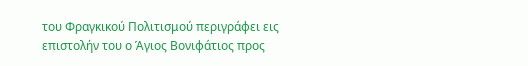του Φραγκικού Πολιτισμού περιγράφει εις επιστολήν του ο Άγιος Βονιφάτιος προς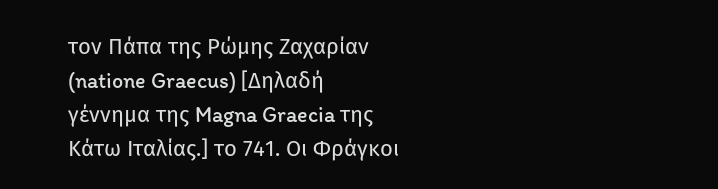τον Πάπα της Ρώμης Ζαχαρίαν (natione Graecus) [Δηλαδή γέννημα της Magna Graecia της Κάτω Ιταλίας.] το 741. Οι Φράγκοι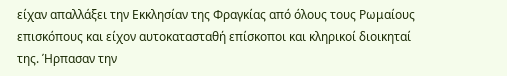είχαν απαλλάξει την Εκκλησίαν της Φραγκίας από όλους τους Ρωμαίους επισκόπους και είχον αυτοκατασταθή επίσκοποι και κληρικοί διοικηταί της. Ήρπασαν την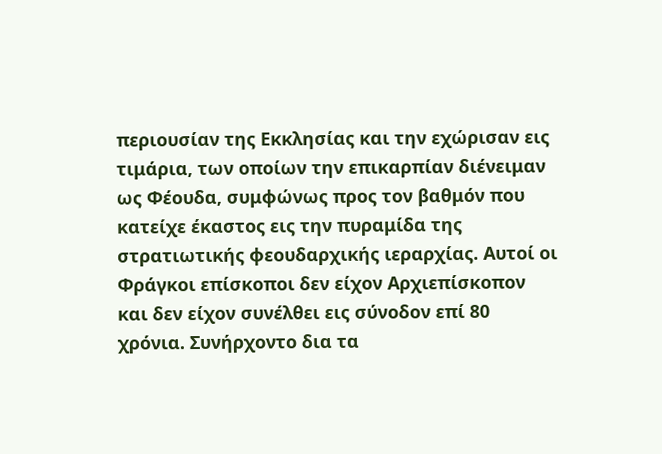περιουσίαν της Εκκλησίας και την εχώρισαν εις τιμάρια, των οποίων την επικαρπίαν διένειμαν ως Φέουδα, συμφώνως προς τον βαθμόν που κατείχε έκαστος εις την πυραμίδα της στρατιωτικής φεουδαρχικής ιεραρχίας. Αυτοί οι Φράγκοι επίσκοποι δεν είχον Αρχιεπίσκοπον και δεν είχον συνέλθει εις σύνοδον επί 80 χρόνια. Συνήρχοντο δια τα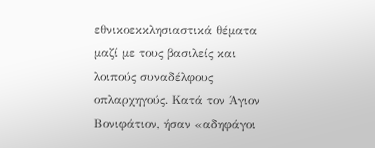εθνικοεκκλησιαστικά θέματα μαζί με τους βασιλείς και λοιπούς συναδέλφους οπλαρχηγούς. Κατά τον Άγιον Βονιφάτιον, ήσαν «αδηφάγοι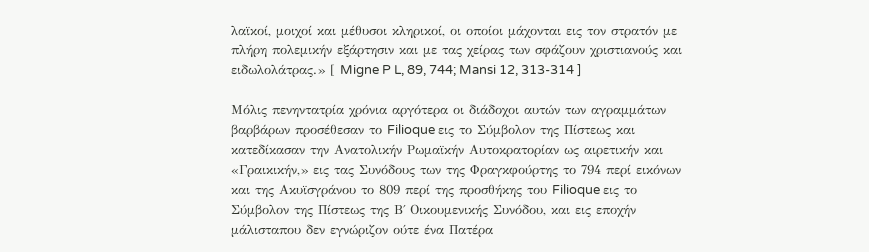λαϊκοί, μοιχοί και μέθυσοι κληρικοί, οι οποίοι μάχονται εις τον στρατόν με πλήρη πολεμικήν εξάρτησιν και με τας χείρας των σφάζουν χριστιανούς και ειδωλολάτρας.» [ Migne P L, 89, 744; Mansi 12, 313-314 ]

Μόλις πενηντατρία χρόνια αργότερα οι διάδοχοι αυτών των αγραμμάτων βαρβάρων προσέθεσαν το Filioque εις το Σύμβολον της Πίστεως και κατεδίκασαν την Ανατολικήν Ρωμαϊκήν Αυτοκρατορίαν ως αιρετικήν και «Γραικικήν,» εις τας Συνόδους των της Φραγκφούρτης το 794 περί εικόνων και της Ακυϊσγράνου το 809 περί της προσθήκης του Filioque εις το Σύμβολον της Πίστεως της Β΄ Οικουμενικής Συνόδου, και εις εποχήν μάλισταπου δεν εγνώριζον ούτε ένα Πατέρα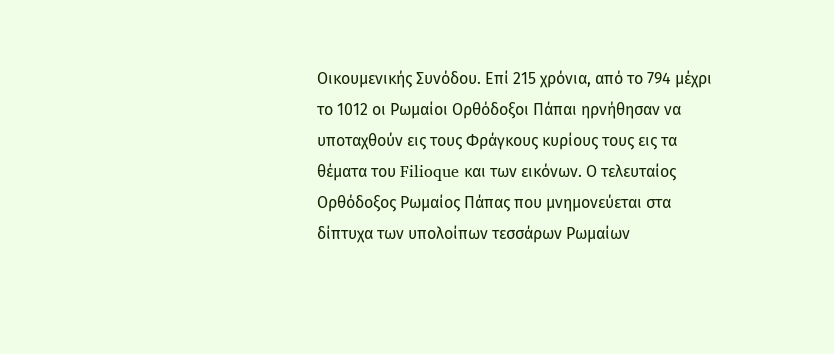Οικουμενικής Συνόδου. Επί 215 χρόνια, από το 794 μέχρι το 1012 οι Ρωμαίοι Ορθόδοξοι Πάπαι ηρνήθησαν να υποταχθούν εις τους Φράγκους κυρίους τους εις τα θέματα του Filioque και των εικόνων. Ο τελευταίος Ορθόδοξος Ρωμαίος Πάπας που μνημονεύεται στα δίπτυχα των υπολοίπων τεσσάρων Ρωμαίων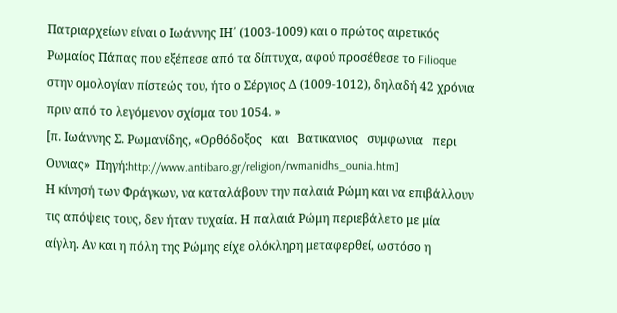Πατριαρχείων είναι ο Ιωάννης ΙΗ΄ (1003-1009) και ο πρώτος αιρετικός Ρωμαίος Πάπας που εξέπεσε από τα δίπτυχα, αφού προσέθεσε το Filioque στην ομολογίαν πίστεώς του, ήτο ο Σέργιος Δ (1009-1012), δηλαδή 42 χρόνια πριν από το λεγόμενον σχίσμα του 1054. »
[π. Ιωάννης Σ. Ρωμανίδης, «Ορθόδοξος   και   Βατικανιος   συμφωνια   περι   Ουνιας»  Πηγή:http://www.antibaro.gr/religion/rwmanidhs_ounia.htm]
Η κίνησή των Φράγκων, να καταλάβουν την παλαιά Ρώμη και να επιβάλλουν τις απόψεις τους, δεν ήταν τυχαία. Η παλαιά Ρώμη περιεβάλετο με μία αίγλη. Αν και η πόλη της Ρώμης είχε ολόκληρη μεταφερθεί, ωστόσο η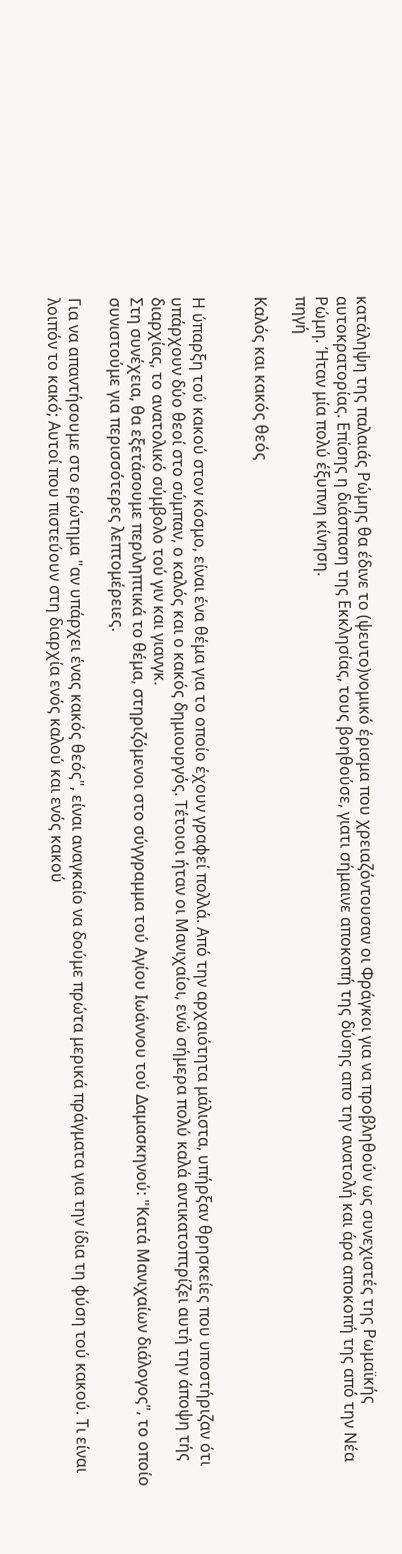κατάληψη της παλαιάς Ρώμης θα έδινε το (ψευτο)νομικό έρισμα που χρειαζόντουσαν οι Φράγκοι για να προβληθούν ως συνεχιστές της Ρωμαϊκής αυτοκρατορίας. Επίσης η διάσπαση της Εκκλησίας, τους βοηθούσε, γιατι σήμαινε αποκοπή της δύσης απο την ανατολή και άρα αποκοπή της από την Νέα Ρώμη. Ήταν μία πολύ έξυπνη κίνηση.
πηγή

Καλός και κακός θεός


Η ύπαρξη τού κακού στον κόσμο, είναι ένα θέμα για το οποίο έχουν γραφεί πολλά. Από την αρχαιότητα μάλιστα, υπήρξαν θρησκείες που υποστήριζαν ότι υπάρχουν δύο θεοί στο σύμπαν, ο καλός και ο κακός δημιουργός. Τέτοιοι ήταν οι Μανιχαίοι, ενώ σήμερα πολύ καλά αντικατοπτρίζει αυτή την άποψη τής διαρχίας, το ανατολικό σύμβολο τού γιν και γιανγκ.
Στη συνέχεια, θα εξετάσουμε περιληπτικά το θέμα, στηριζόμενοι στο σύγγραμμα τού Αγίου Ιωάννου τού Δαμασκηνού: "Κατά Μανιχαίων διάλογος", το οποίο συνιστούμε για περισσότερες λεπτομέρειες.

Για να απαντήσουμε στο ερώτημα "αν υπάρχει ένας κακός θεός", είναι αναγκαίο να δούμε πρώτα μερικά πράγματα για την ίδια τη φύση τού κακού. Τι είναι λοιπόν το κακό; Αυτοί που πιστεύουν στη διαρχία ενός καλού και ενός κακού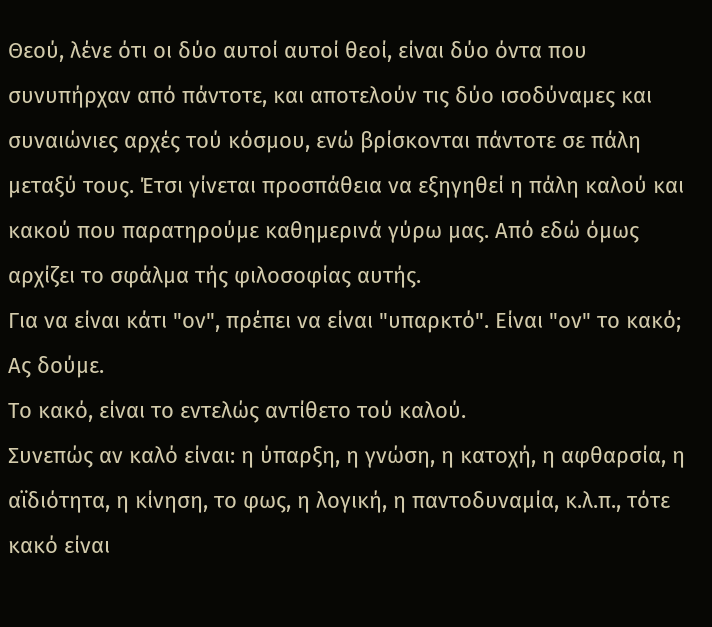Θεού, λένε ότι οι δύο αυτοί αυτοί θεοί, είναι δύο όντα που συνυπήρχαν από πάντοτε, και αποτελούν τις δύο ισοδύναμες και συναιώνιες αρχές τού κόσμου, ενώ βρίσκονται πάντοτε σε πάλη μεταξύ τους. Έτσι γίνεται προσπάθεια να εξηγηθεί η πάλη καλού και κακού που παρατηρούμε καθημερινά γύρω μας. Από εδώ όμως αρχίζει το σφάλμα τής φιλοσοφίας αυτής.
Για να είναι κάτι "ον", πρέπει να είναι "υπαρκτό". Είναι "ον" το κακό; Ας δούμε.
Το κακό, είναι το εντελώς αντίθετο τού καλού.
Συνεπώς αν καλό είναι: η ύπαρξη, η γνώση, η κατοχή, η αφθαρσία, η αϊδιότητα, η κίνηση, το φως, η λογική, η παντοδυναμία, κ.λ.π., τότε κακό είναι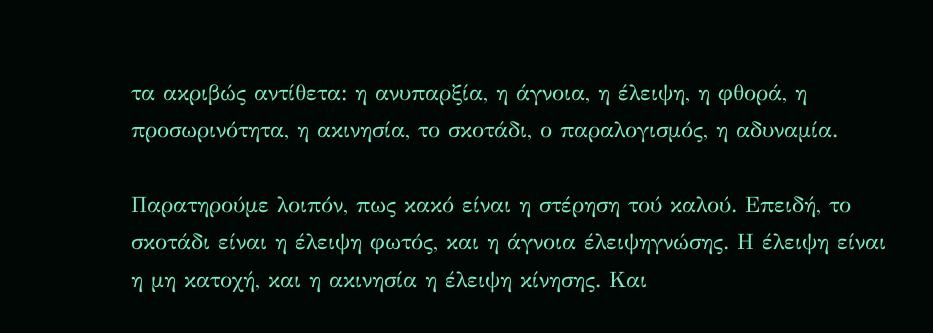τα ακριβώς αντίθετα: η ανυπαρξία, η άγνοια, η έλειψη, η φθορά, η προσωρινότητα, η ακινησία, το σκοτάδι, ο παραλογισμός, η αδυναμία.

Παρατηρούμε λοιπόν, πως κακό είναι η στέρηση τού καλού. Επειδή, το σκοτάδι είναι η έλειψη φωτός, και η άγνοια έλειψηγνώσης. Η έλειψη είναι η μη κατοχή, και η ακινησία η έλειψη κίνησης. Και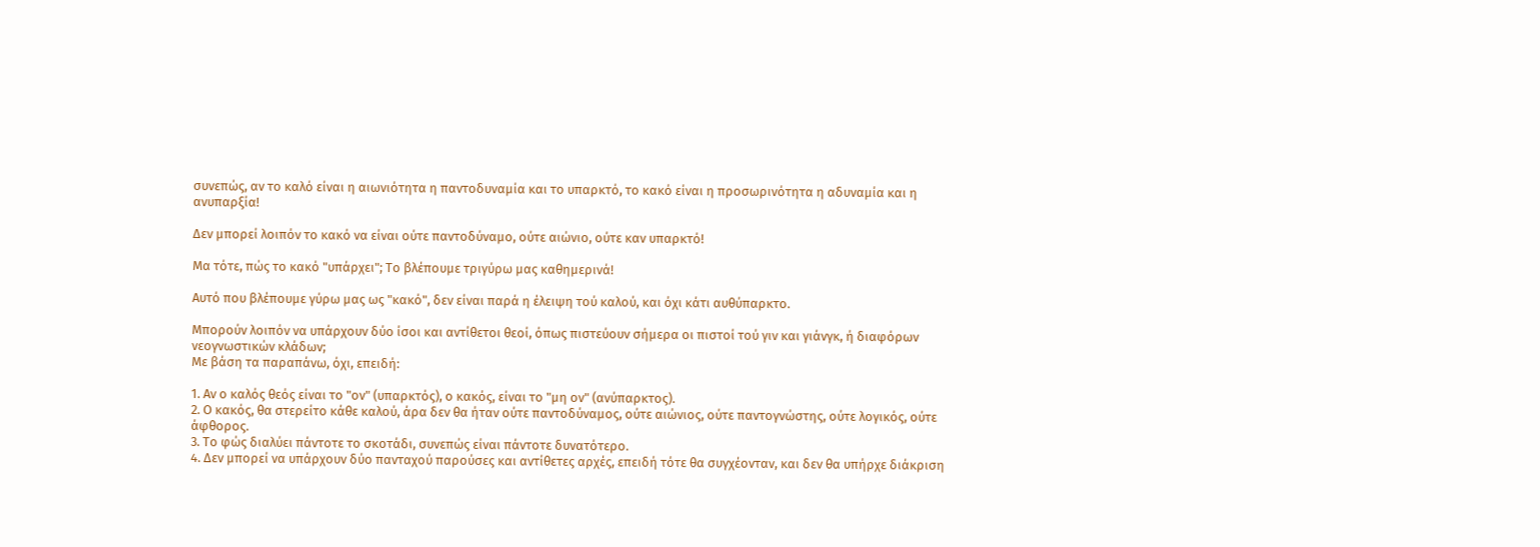συνεπώς, αν το καλό είναι η αιωνιότητα η παντοδυναμία και το υπαρκτό, το κακό είναι η προσωρινότητα η αδυναμία και η ανυπαρξία!

Δεν μπορεί λοιπόν το κακό να είναι ούτε παντοδύναμο, ούτε αιώνιο, ούτε καν υπαρκτό!

Μα τότε, πώς το κακό "υπάρχει"; Το βλέπουμε τριγύρω μας καθημερινά!

Αυτό που βλέπουμε γύρω μας ως "κακό", δεν είναι παρά η έλειψη τού καλού, και όχι κάτι αυθύπαρκτο.

Μπορούν λοιπόν να υπάρχουν δύο ίσοι και αντίθετοι θεοί, όπως πιστεύουν σήμερα οι πιστοί τού γιν και γιάνγκ, ή διαφόρων νεογνωστικών κλάδων;
Με βάση τα παραπάνω, όχι, επειδή:

1. Αν ο καλός θεός είναι το "ον" (υπαρκτός), ο κακός, είναι το "μη ον" (ανύπαρκτος).
2. Ο κακός, θα στερείτο κάθε καλού, άρα δεν θα ήταν ούτε παντοδύναμος, ούτε αιώνιος, ούτε παντογνώστης, ούτε λογικός, ούτε άφθορος.
3. Το φώς διαλύει πάντοτε το σκοτάδι, συνεπώς είναι πάντοτε δυνατότερο.
4. Δεν μπορεί να υπάρχουν δύο πανταχού παρούσες και αντίθετες αρχές, επειδή τότε θα συγχέονταν, και δεν θα υπήρχε διάκριση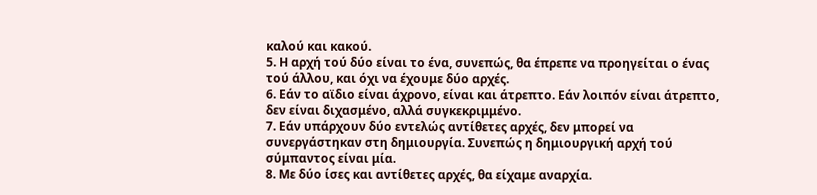καλού και κακού.
5. Η αρχή τού δύο είναι το ένα, συνεπώς, θα έπρεπε να προηγείται ο ένας τού άλλου, και όχι να έχουμε δύο αρχές.
6. Εάν το αϊδιο είναι άχρονο, είναι και άτρεπτο. Εάν λοιπόν είναι άτρεπτο, δεν είναι διχασμένο, αλλά συγκεκριμμένο.
7. Εάν υπάρχουν δύο εντελώς αντίθετες αρχές, δεν μπορεί να συνεργάστηκαν στη δημιουργία. Συνεπώς η δημιουργική αρχή τού σύμπαντος είναι μία.
8. Με δύο ίσες και αντίθετες αρχές, θα είχαμε αναρχία.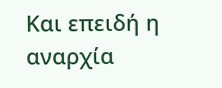Και επειδή η αναρχία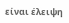είναι έλειψη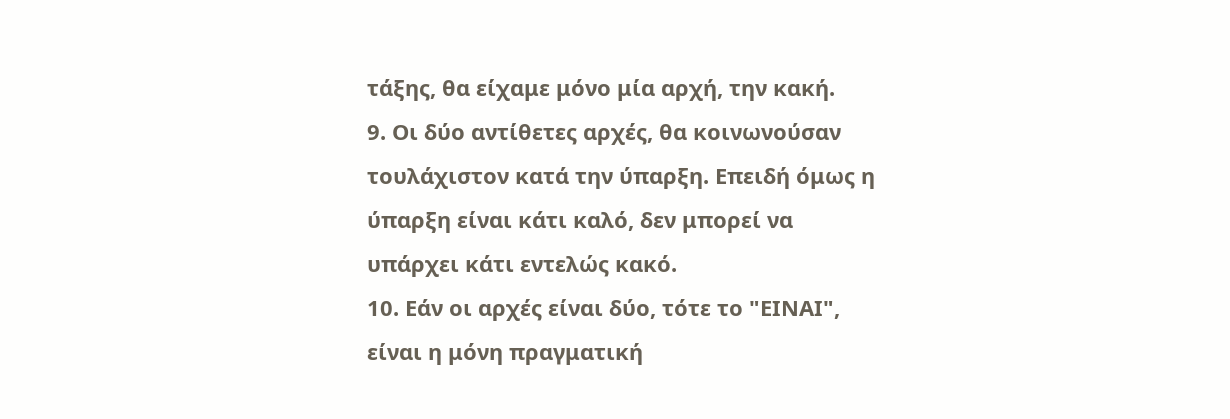τάξης, θα είχαμε μόνο μία αρχή, την κακή.
9. Οι δύο αντίθετες αρχές, θα κοινωνούσαν τουλάχιστον κατά την ύπαρξη. Επειδή όμως η ύπαρξη είναι κάτι καλό, δεν μπορεί να υπάρχει κάτι εντελώς κακό.
10. Εάν οι αρχές είναι δύο, τότε το "ΕΙΝΑΙ", είναι η μόνη πραγματική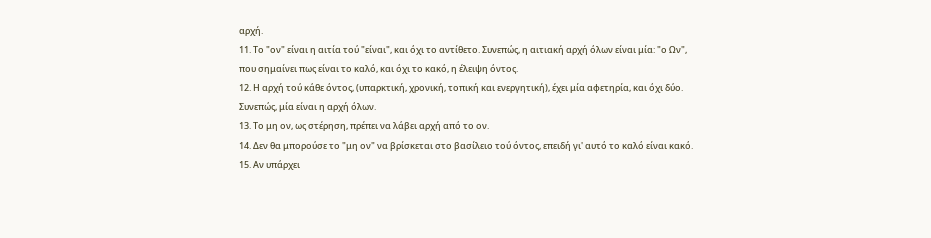αρχή.
11. Το "ον" είναι η αιτία τού "είναι", και όχι το αντίθετο. Συνεπώς, η αιτιακή αρχή όλων είναι μία: "ο Ων", που σημαίνει πως είναι το καλό, και όχι το κακό, η έλειψη όντος.
12. Η αρχή τού κάθε όντος, (υπαρκτική, χρονική, τοπική και ενεργητική), έχει μία αφετηρία, και όχι δύο. Συνεπώς, μία είναι η αρχή όλων.
13. Το μη ον, ως στέρηση, πρέπει να λάβει αρχή από το ον.
14. Δεν θα μπορούσε το "μη ον" να βρίσκεται στο βασίλειο τού όντος, επειδή γι' αυτό το καλό είναι κακό.
15. Αν υπάρχει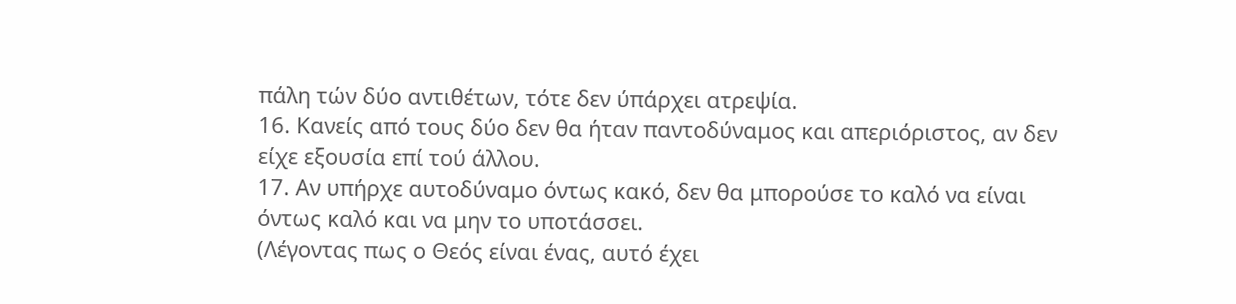πάλη τών δύο αντιθέτων, τότε δεν ύπάρχει ατρεψία.
16. Κανείς από τους δύο δεν θα ήταν παντοδύναμος και απεριόριστος, αν δεν είχε εξουσία επί τού άλλου.
17. Αν υπήρχε αυτοδύναμο όντως κακό, δεν θα μπορούσε το καλό να είναι όντως καλό και να μην το υποτάσσει.
(Λέγοντας πως ο Θεός είναι ένας, αυτό έχει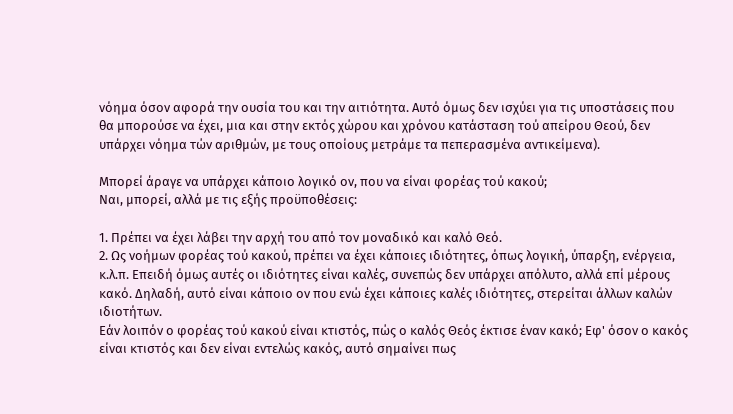νόημα όσον αφορά την ουσία του και την αιτιότητα. Αυτό όμως δεν ισχύει για τις υποστάσεις που θα μπορούσε να έχει, μια και στην εκτός χώρου και χρόνου κατάσταση τού απείρου Θεού, δεν υπάρχει νόημα τών αριθμών, με τους οποίους μετράμε τα πεπερασμένα αντικείμενα).

Μπορεί άραγε να υπάρχει κάποιο λογικό ον, που να είναι φορέας τού κακού;
Ναι, μπορεί, αλλά με τις εξής προϋποθέσεις:

1. Πρέπει να έχει λάβει την αρχή του από τον μοναδικό και καλό Θεό.
2. Ως νοήμων φορέας τού κακού, πρέπει να έχει κάποιες ιδιότητες, όπως λογική, ύπαρξη, ενέργεια, κ.λ.π. Επειδή όμως αυτές οι ιδιότητες είναι καλές, συνεπώς δεν υπάρχει απόλυτο, αλλά επί μέρους κακό. Δηλαδή, αυτό είναι κάποιο ον που ενώ έχει κάποιες καλές ιδιότητες, στερείται άλλων καλών ιδιοτήτων.
Εάν λοιπόν ο φορέας τού κακού είναι κτιστός, πώς ο καλός Θεός έκτισε έναν κακό; Εφ' όσον ο κακός είναι κτιστός και δεν είναι εντελώς κακός, αυτό σημαίνει πως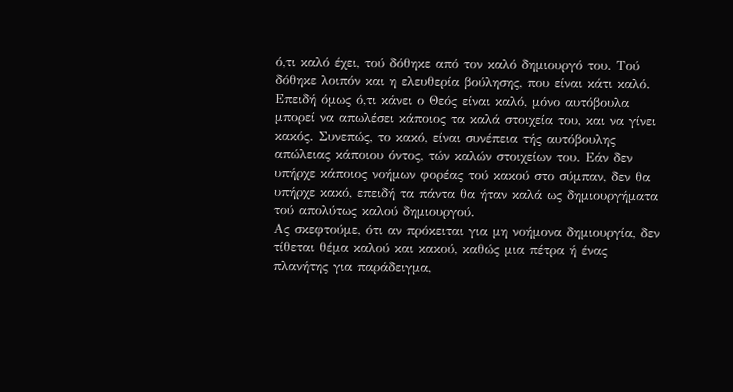ό,τι καλό έχει, τού δόθηκε από τον καλό δημιουργό του. Τού δόθηκε λοιπόν και η ελευθερία βούλησης, που είναι κάτι καλό.
Επειδή όμως ό,τι κάνει ο Θεός είναι καλό, μόνο αυτόβουλα μπορεί να απωλέσει κάποιος τα καλά στοιχεία του, και να γίνει κακός. Συνεπώς, το κακό, είναι συνέπεια τής αυτόβουλης απώλειας κάποιου όντος, τών καλών στοιχείων του. Εάν δεν υπήρχε κάποιος νοήμων φορέας τού κακού στο σύμπαν, δεν θα υπήρχε κακό, επειδή τα πάντα θα ήταν καλά ως δημιουργήματα τού απολύτως καλού δημιουργού.
Ας σκεφτούμε, ότι αν πρόκειται για μη νοήμονα δημιουργία, δεν τίθεται θέμα καλού και κακού, καθώς μια πέτρα ή ένας πλανήτης για παράδειγμα,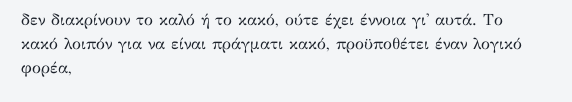δεν διακρίνουν το καλό ή το κακό, ούτε έχει έννοια γι' αυτά. Το κακό λοιπόν για να είναι πράγματι κακό, προϋποθέτει έναν λογικό φορέα,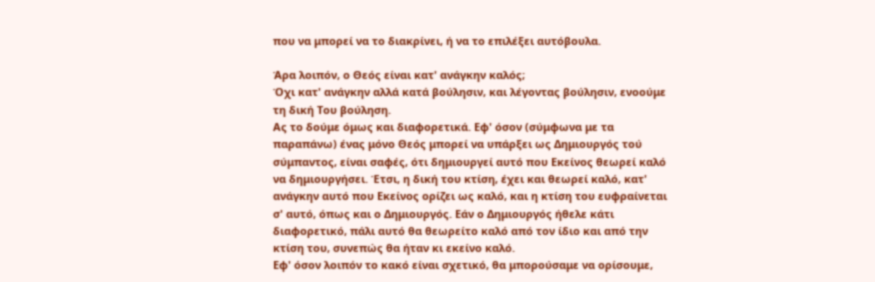που να μπορεί να το διακρίνει, ή να το επιλέξει αυτόβουλα.

Άρα λοιπόν, ο Θεός είναι κατ' ανάγκην καλός;
Όχι κατ' ανάγκην αλλά κατά βούλησιν, και λέγοντας βούλησιν, ενοούμε τη δική Tου βούληση.
Ας το δούμε όμως και διαφορετικά. Εφ' όσον (σύμφωνα με τα παραπάνω) ένας μόνο Θεός μπορεί να υπάρξει ως Δημιουργός τού σύμπαντος, είναι σαφές, ότι δημιουργεί αυτό που Εκείνος θεωρεί καλό να δημιουργήσει. Έτσι, η δική του κτίση, έχει και θεωρεί καλό, κατ' ανάγκην αυτό που Εκείνος ορίζει ως καλό, και η κτίση του ευφραίνεται σ' αυτό, όπως και ο Δημιουργός. Εάν ο Δημιουργός ήθελε κάτι διαφορετικό, πάλι αυτό θα θεωρείτο καλό από τον ίδιο και από την κτίση του, συνεπώς θα ήταν κι εκείνο καλό.
Εφ' όσον λοιπόν το κακό είναι σχετικό, θα μπορούσαμε να ορίσουμε,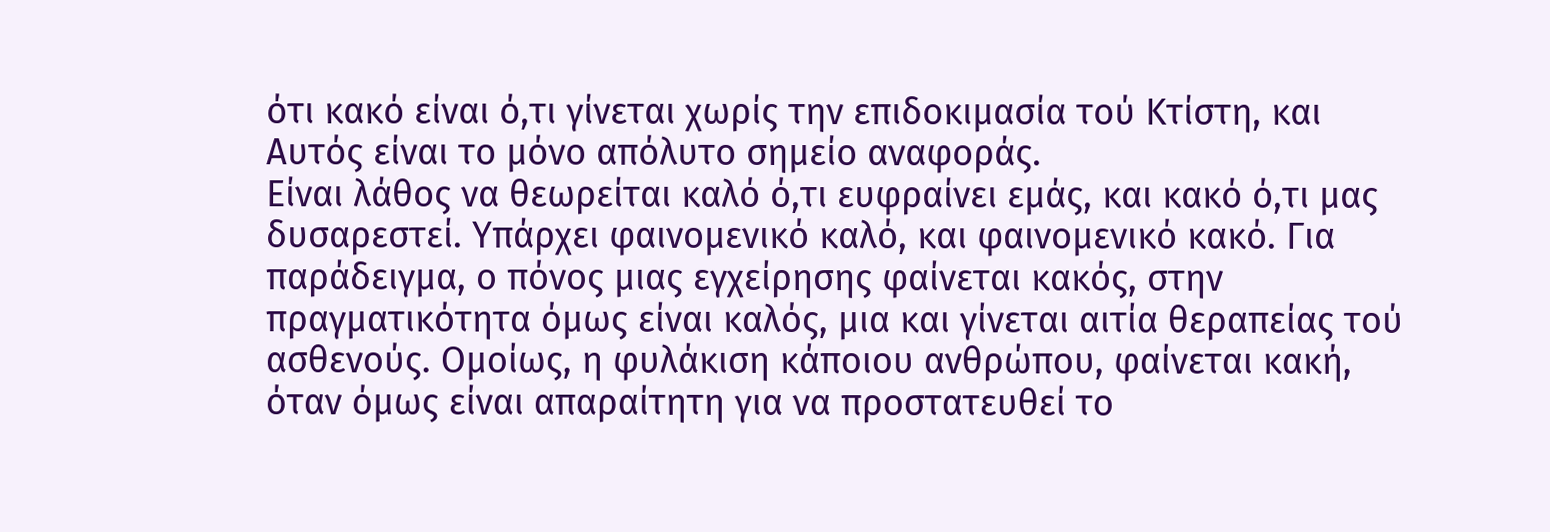ότι κακό είναι ό,τι γίνεται χωρίς την επιδοκιμασία τού Κτίστη, και Αυτός είναι το μόνο απόλυτο σημείο αναφοράς.
Είναι λάθος να θεωρείται καλό ό,τι ευφραίνει εμάς, και κακό ό,τι μας δυσαρεστεί. Υπάρχει φαινομενικό καλό, και φαινομενικό κακό. Για παράδειγμα, ο πόνος μιας εγχείρησης φαίνεται κακός, στην πραγματικότητα όμως είναι καλός, μια και γίνεται αιτία θεραπείας τού ασθενούς. Ομοίως, η φυλάκιση κάποιου ανθρώπου, φαίνεται κακή, όταν όμως είναι απαραίτητη για να προστατευθεί το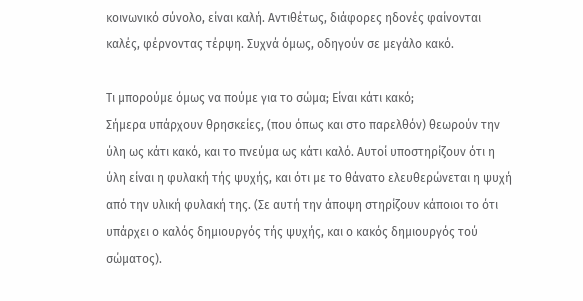κοινωνικό σύνολο, είναι καλή. Αντιθέτως, διάφορες ηδονές φαίνονται καλές, φέρνοντας τέρψη. Συχνά όμως, οδηγούν σε μεγάλο κακό.

Τι μπορούμε όμως να πούμε για το σώμα; Είναι κάτι κακό;
Σήμερα υπάρχουν θρησκείες, (που όπως και στο παρελθόν) θεωρούν την ύλη ως κάτι κακό, και το πνεύμα ως κάτι καλό. Αυτοί υποστηρίζουν ότι η ύλη είναι η φυλακή τής ψυχής, και ότι με το θάνατο ελευθερώνεται η ψυχή από την υλική φυλακή της. (Σε αυτή την άποψη στηρίζουν κάποιοι το ότι υπάρχει ο καλός δημιουργός τής ψυχής, και ο κακός δημιουργός τού σώματος).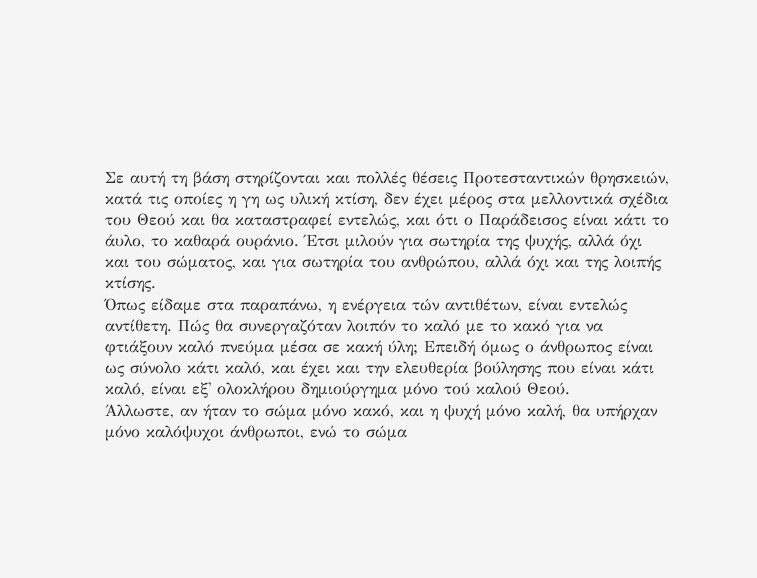Σε αυτή τη βάση στηρίζονται και πολλές θέσεις Προτεσταντικών θρησκειών, κατά τις οποίες η γη ως υλική κτίση, δεν έχει μέρος στα μελλοντικά σχέδια του Θεού και θα καταστραφεί εντελώς, και ότι ο Παράδεισος είναι κάτι το άυλο, το καθαρά ουράνιο. Έτσι μιλούν για σωτηρία της ψυχής, αλλά όχι και του σώματος, και για σωτηρία του ανθρώπου, αλλά όχι και της λοιπής κτίσης.
Όπως είδαμε στα παραπάνω, η ενέργεια τών αντιθέτων, είναι εντελώς αντίθετη. Πώς θα συνεργαζόταν λοιπόν το καλό με το κακό για να φτιάξουν καλό πνεύμα μέσα σε κακή ύλη; Επειδή όμως ο άνθρωπος είναι ως σύνολο κάτι καλό, και έχει και την ελευθερία βούλησης που είναι κάτι καλό, είναι εξ' ολοκλήρου δημιούργημα μόνο τού καλού Θεού.
Άλλωστε, αν ήταν το σώμα μόνο κακό, και η ψυχή μόνο καλή, θα υπήρχαν μόνο καλόψυχοι άνθρωποι, ενώ το σώμα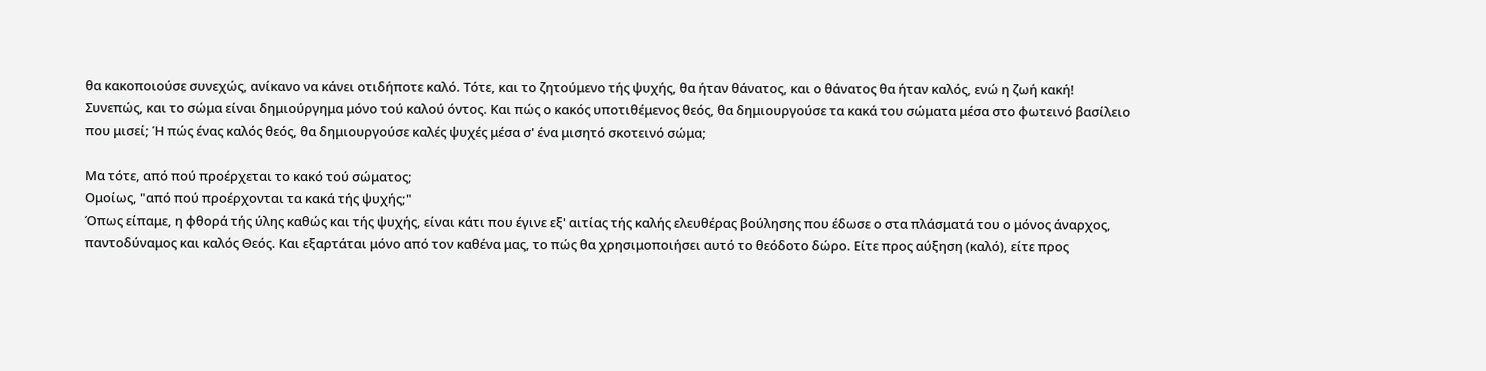θα κακοποιούσε συνεχώς, ανίκανο να κάνει οτιδήποτε καλό. Τότε, και το ζητούμενο τής ψυχής, θα ήταν θάνατος, και ο θάνατος θα ήταν καλός, ενώ η ζωή κακή!
Συνεπώς, και το σώμα είναι δημιούργημα μόνο τού καλού όντος. Και πώς ο κακός υποτιθέμενος θεός, θα δημιουργούσε τα κακά του σώματα μέσα στο φωτεινό βασίλειο που μισεί; Ή πώς ένας καλός θεός, θα δημιουργούσε καλές ψυχές μέσα σ' ένα μισητό σκοτεινό σώμα;

Μα τότε, από πού προέρχεται το κακό τού σώματος;
Ομοίως, "από πού προέρχονται τα κακά τής ψυχής;"
Όπως είπαμε, η φθορά τής ύλης καθώς και τής ψυχής, είναι κάτι που έγινε εξ' αιτίας τής καλής ελευθέρας βούλησης που έδωσε ο στα πλάσματά του ο μόνος άναρχος, παντοδύναμος και καλός Θεός. Και εξαρτάται μόνο από τον καθένα μας, το πώς θα χρησιμοποιήσει αυτό το θεόδοτο δώρο. Είτε προς αύξηση (καλό), είτε προς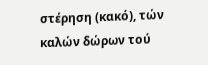στέρηση (κακό), τών καλών δώρων τού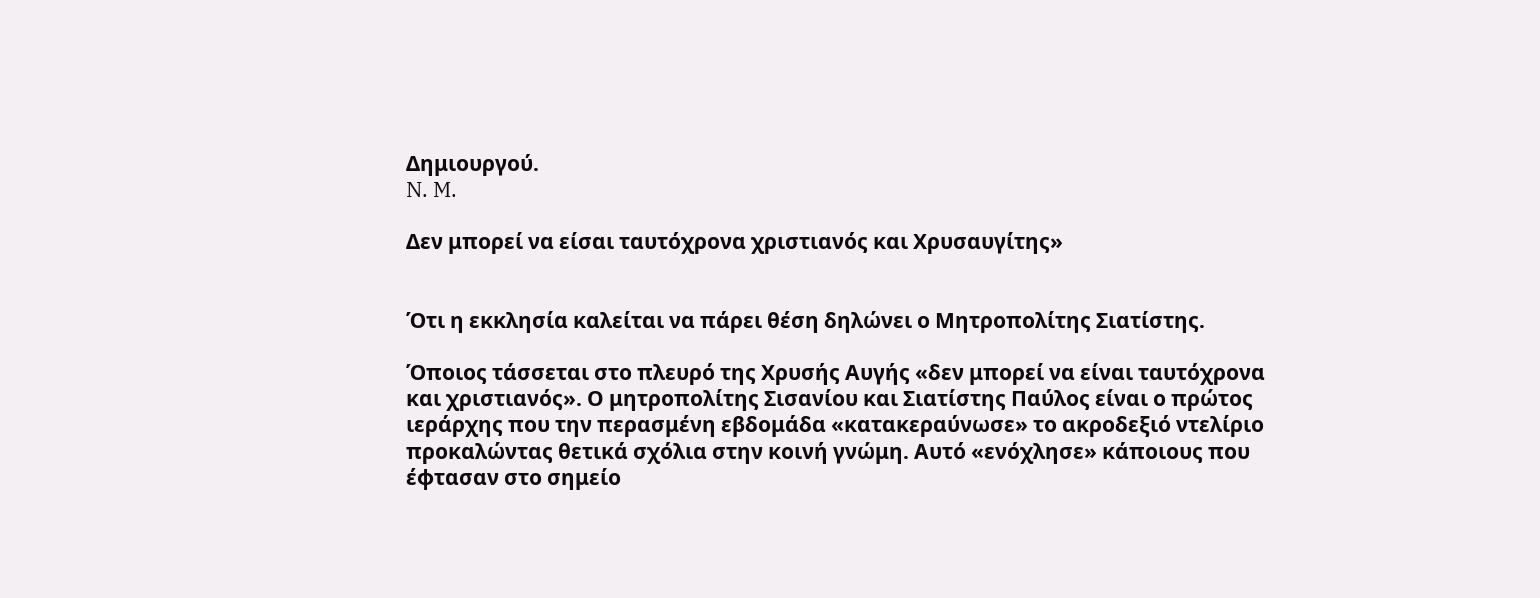Δημιουργού.
N. M.

Δεν μπορεί να είσαι ταυτόχρονα χριστιανός και Χρυσαυγίτης»


Ότι η εκκλησία καλείται να πάρει θέση δηλώνει ο Μητροπολίτης Σιατίστης.

Όποιος τάσσεται στο πλευρό της Χρυσής Αυγής «δεν μπορεί να είναι ταυτόχρονα και χριστιανός». Ο μητροπολίτης Σισανίου και Σιατίστης Παύλος είναι ο πρώτος ιεράρχης που την περασμένη εβδομάδα «κατακεραύνωσε» το ακροδεξιό ντελίριο προκαλώντας θετικά σχόλια στην κοινή γνώμη. Αυτό «ενόχλησε» κάποιους που έφτασαν στο σημείο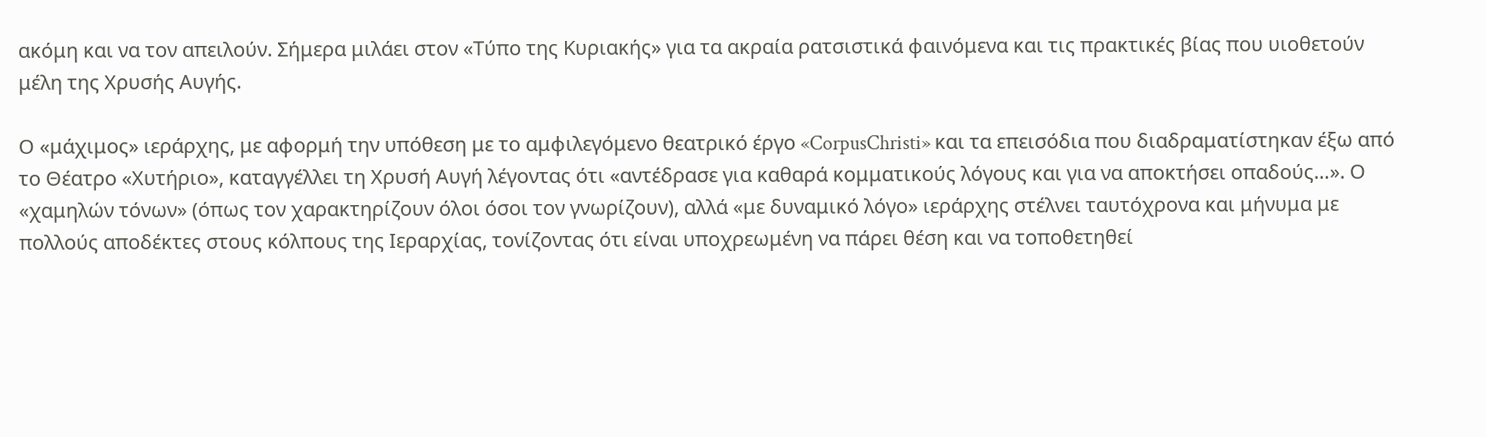ακόμη και να τον απειλούν. Σήμερα μιλάει στον «Τύπο της Κυριακής» για τα ακραία ρατσιστικά φαινόμενα και τις πρακτικές βίας που υιοθετούν μέλη της Χρυσής Αυγής.

Ο «μάχιμος» ιεράρχης, με αφορμή την υπόθεση με το αμφιλεγόμενο θεατρικό έργο «CorpusChristi» και τα επεισόδια που διαδραματίστηκαν έξω από το Θέατρο «Χυτήριο», καταγγέλλει τη Χρυσή Αυγή λέγοντας ότι «αντέδρασε για καθαρά κομματικούς λόγους και για να αποκτήσει οπαδούς…». Ο «χαμηλών τόνων» (όπως τον χαρακτηρίζουν όλοι όσοι τον γνωρίζουν), αλλά «με δυναμικό λόγο» ιεράρχης στέλνει ταυτόχρονα και μήνυμα με πολλούς αποδέκτες στους κόλπους της Ιεραρχίας, τονίζοντας ότι είναι υποχρεωμένη να πάρει θέση και να τοποθετηθεί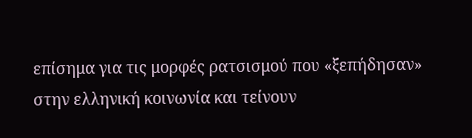επίσημα για τις μορφές ρατσισμού που «ξεπήδησαν» στην ελληνική κοινωνία και τείνουν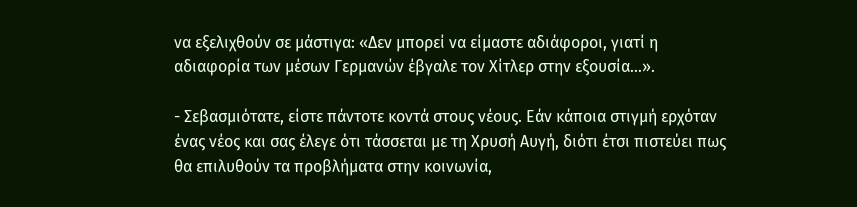να εξελιχθούν σε μάστιγα: «Δεν μπορεί να είμαστε αδιάφοροι, γιατί η αδιαφορία των μέσων Γερμανών έβγαλε τον Χίτλερ στην εξουσία…».

- Σεβασμιότατε, είστε πάντοτε κοντά στους νέους. Εάν κάποια στιγμή ερχόταν ένας νέος και σας έλεγε ότι τάσσεται με τη Χρυσή Αυγή, διότι έτσι πιστεύει πως θα επιλυθούν τα προβλήματα στην κοινωνία,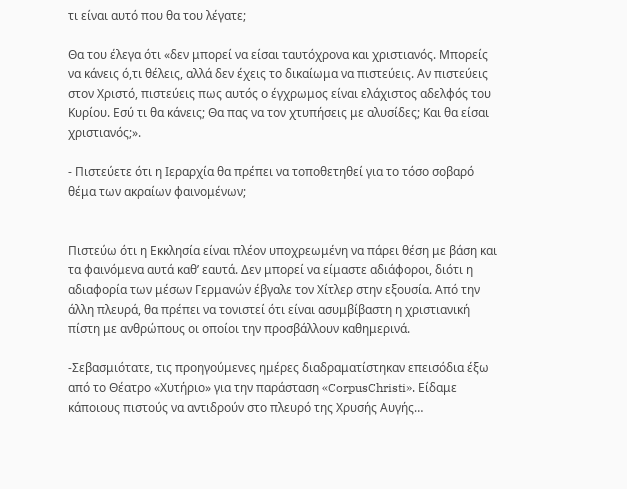τι είναι αυτό που θα του λέγατε;

Θα του έλεγα ότι «δεν μπορεί να είσαι ταυτόχρονα και χριστιανός. Μπορείς να κάνεις ό,τι θέλεις, αλλά δεν έχεις το δικαίωμα να πιστεύεις. Aν πιστεύεις στον Χριστό, πιστεύεις πως αυτός ο έγχρωμος είναι ελάχιστος αδελφός του Κυρίου. Εσύ τι θα κάνεις; Θα πας να τον χτυπήσεις με αλυσίδες; Και θα είσαι χριστιανός;».

- Πιστεύετε ότι η Ιεραρχία θα πρέπει να τοποθετηθεί για το τόσο σοβαρό θέμα των ακραίων φαινομένων;


Πιστεύω ότι η Εκκλησία είναι πλέον υποχρεωμένη να πάρει θέση με βάση και τα φαινόμενα αυτά καθ’ εαυτά. Δεν μπορεί να είμαστε αδιάφοροι, διότι η αδιαφορία των μέσων Γερμανών έβγαλε τον Χίτλερ στην εξουσία. Από την άλλη πλευρά, θα πρέπει να τονιστεί ότι είναι ασυμβίβαστη η χριστιανική πίστη με ανθρώπους οι οποίοι την προσβάλλουν καθημερινά.

-Σεβασμιότατε, τις προηγούμενες ημέρες διαδραματίστηκαν επεισόδια έξω από το Θέατρο «Χυτήριο» για την παράσταση «CorpusChristi». Είδαμε κάποιους πιστούς να αντιδρούν στο πλευρό της Χρυσής Αυγής…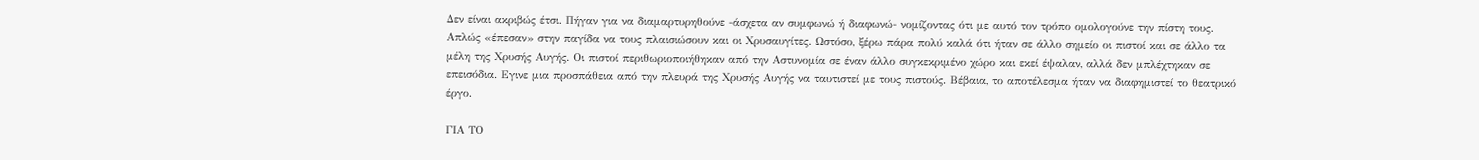Δεν είναι ακριβώς έτσι. Πήγαν για να διαμαρτυρηθούνε -άσχετα αν συμφωνώ ή διαφωνώ- νομίζοντας ότι με αυτό τον τρόπο ομολογούνε την πίστη τους. Απλώς «έπεσαν» στην παγίδα να τους πλαισιώσουν και οι Χρυσαυγίτες. Ωστόσο, ξέρω πάρα πολύ καλά ότι ήταν σε άλλο σημείο οι πιστοί και σε άλλο τα μέλη της Χρυσής Αυγής. Οι πιστοί περιθωριοποιήθηκαν από την Αστυνομία σε έναν άλλο συγκεκριμένο χώρο και εκεί έψαλαν, αλλά δεν μπλέχτηκαν σε επεισόδια. Εγινε μια προσπάθεια από την πλευρά της Χρυσής Αυγής να ταυτιστεί με τους πιστούς. Βέβαια, το αποτέλεσμα ήταν να διαφημιστεί το θεατρικό έργο.

ΓΙΑ ΤΟ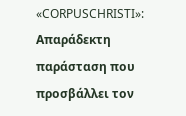«CORPUSCHRISTI»: Απαράδεκτη παράσταση που προσβάλλει τον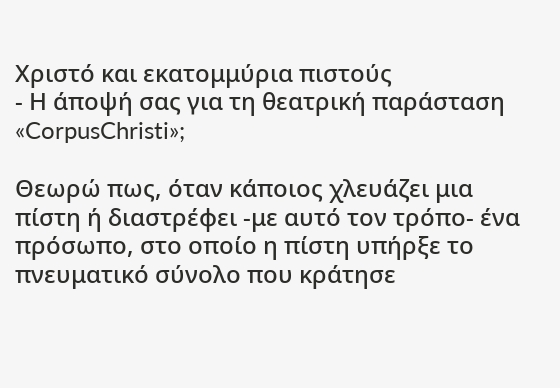Χριστό και εκατομμύρια πιστούς
- Η άποψή σας για τη θεατρική παράσταση «CorpusChristi»;

Θεωρώ πως, όταν κάποιος χλευάζει μια πίστη ή διαστρέφει -με αυτό τον τρόπο- ένα πρόσωπο, στο οποίο η πίστη υπήρξε το πνευματικό σύνολο που κράτησε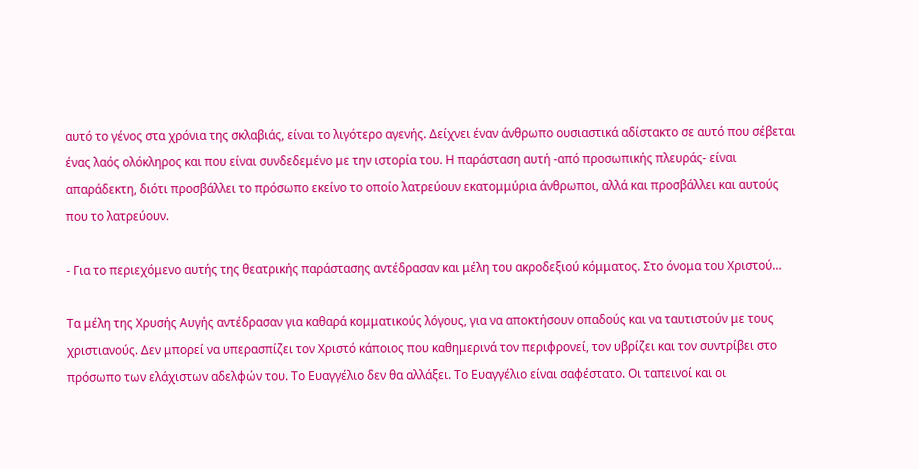αυτό το γένος στα χρόνια της σκλαβιάς, είναι το λιγότερο αγενής. Δείχνει έναν άνθρωπο ουσιαστικά αδίστακτο σε αυτό που σέβεται ένας λαός ολόκληρος και που είναι συνδεδεμένο με την ιστορία του. Η παράσταση αυτή -από προσωπικής πλευράς- είναι απαράδεκτη, διότι προσβάλλει το πρόσωπο εκείνο το οποίο λατρεύουν εκατομμύρια άνθρωποι, αλλά και προσβάλλει και αυτούς που το λατρεύουν.

- Για το περιεχόμενο αυτής της θεατρικής παράστασης αντέδρασαν και μέλη του ακροδεξιού κόμματος. Στο όνομα του Χριστού…

Τα μέλη της Χρυσής Αυγής αντέδρασαν για καθαρά κομματικούς λόγους, για να αποκτήσουν οπαδούς και να ταυτιστούν με τους χριστιανούς. Δεν μπορεί να υπερασπίζει τον Χριστό κάποιος που καθημερινά τον περιφρονεί, τον υβρίζει και τον συντρίβει στο πρόσωπο των ελάχιστων αδελφών του. Το Ευαγγέλιο δεν θα αλλάξει. Το Ευαγγέλιο είναι σαφέστατο. Οι ταπεινοί και οι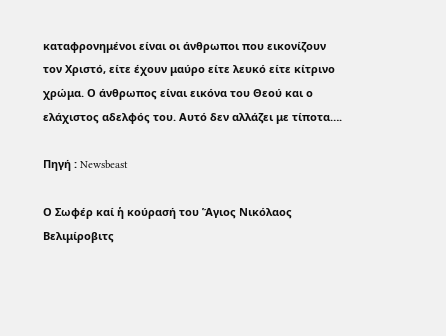καταφρονημένοι είναι οι άνθρωποι που εικονίζουν τον Χριστό, είτε έχουν μαύρο είτε λευκό είτε κίτρινο χρώμα. Ο άνθρωπος είναι εικόνα του Θεού και ο ελάχιστος αδελφός του. Αυτό δεν αλλάζει με τίποτα….

Πηγή : Newsbeast

Ο Σωφέρ καί ἡ κούρασή του Ἅγιος Νικόλαος Βελιμίροβιτς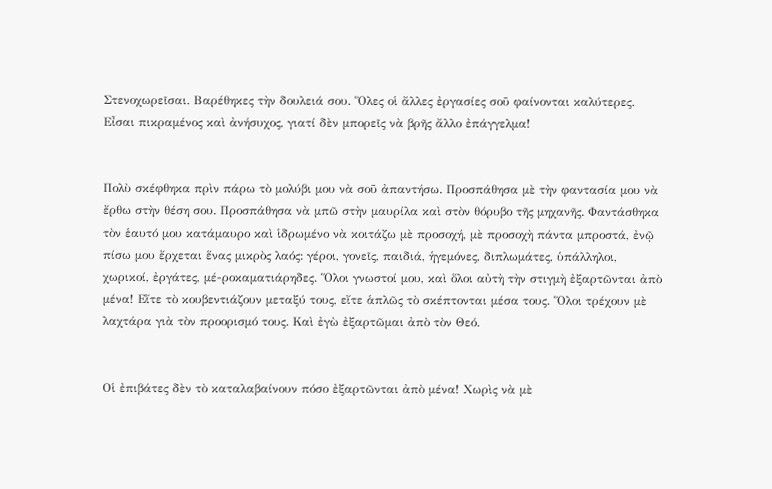Στενοχωρεῖσαι. Βαρέθηκες τὴν δουλειά σου. Ὅλες οἱ ἄλλες ἐργασίες σοῦ φαίνονται καλύτερες. Εἶσαι πικραμένος καὶ ἀνήσυχος, γιατί δὲν μπορεῖς νὰ βρῆς ἄλλο ἐπάγγελμα!


Πολὺ σκέφθηκα πρὶν πάρω τὸ μολύβι μου νὰ σοῦ ἀπαντήσω. Προσπάθησα μὲ τὴν φαντασία μου νὰ ἔρθω στὴν θέση σου. Προσπάθησα νὰ μπῶ στὴν μαυρίλα καὶ στὸν θόρυβο τῆς μηχανῆς. Φαντάσθηκα τὸν ἑαυτό μου κατάμαυρο καὶ ἱδρωμένο νὰ κοιτάζω μὲ προσοχή, μὲ προσοχὴ πάντα μπροστά, ἐνῷ πίσω μου ἔρχεται ἕνας μικρὸς λαός: γέροι, γονεῖς, παιδιά, ἡγεμόνες, διπλωμάτες, ὑπάλληλοι, χωρικοί, ἐργάτες, μέ-ροκαματιάρηδες. Ὅλοι γνωστοί μου, καὶ ὅλοι αὐτὴ τὴν στιγμὴ ἐξαρτῶνται ἀπὸ μένα! Εἴτε τὸ κουβεντιάζουν μεταξύ τους, εἴτε ἁπλῶς τὸ σκέπτονται μέσα τους. Ὅλοι τρέχουν μὲ λαχτάρα γιὰ τὸν προορισμό τους. Καὶ ἐγὼ ἐξαρτῶμαι ἀπὸ τὸν Θεό.


Οἱ ἐπιβάτες δὲν τὸ καταλαβαίνουν πόσο ἐξαρτῶνται ἀπὸ μένα! Χωρὶς νὰ μὲ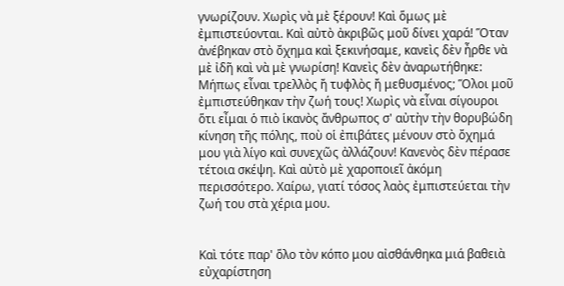γνωρίζουν. Χωρὶς νὰ μὲ ξέρουν! Καὶ ὅμως μὲ ἐμπιστεύονται. Καὶ αὐτὸ ἀκριβῶς μοῦ δίνει χαρά! Ὅταν ἀνέβηκαν στὸ ὄχημα καὶ ξεκινήσαμε, κανεὶς δὲν ἦρθε νὰ μὲ ἰδῆ καὶ νὰ μὲ γνωρίση! Κανεὶς δὲν ἀναρωτήθηκε: Μήπως εἶναι τρελλὸς ἤ τυφλὸς ἤ μεθυσμένος; Ὅλοι μοῦ ἐμπιστεύθηκαν τὴν ζωή τους! Χωρὶς νὰ εἶναι σίγουροι ὅτι εἶμαι ὁ πιὸ ἱκανὸς ἄνθρωπος σ' αὐτὴν τὴν θορυβώδη κίνηση τῆς πόλης, ποὺ οἱ ἐπιβάτες μένουν στὸ ὄχημά μου γιὰ λίγο καὶ συνεχῶς ἀλλάζουν! Κανενὸς δὲν πέρασε τέτοια σκέψη. Καὶ αὐτὸ μὲ χαροποιεῖ ἀκόμη περισσότερο. Χαίρω, γιατί τόσος λαὸς ἐμπιστεύεται τὴν ζωή του στὰ χέρια μου.


Καὶ τότε παρ' ὅλο τὸν κόπο μου αἰσθάνθηκα μιά βαθειὰ εὐχαρίστηση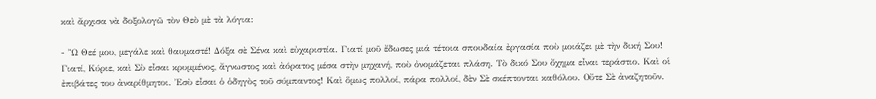καὶ ἄρχισα νὰ δοξολογῶ τὸν Θεὸ μὲ τὰ λόγια:

- Ὢ Θεέ μου, μεγάλε καὶ θαυμαστέ! Δόξα σὲ Σένα καὶ εὐχαριστία. Γιατί μοῦ ἔδωσες μιά τέτοια σπουδαία ἐργασία ποὺ μοιάζει μὲ τὴν δική Σου! Γιατί, Κύριε, καὶ Σὺ εἶσαι κρυμμένος, ἄγνωστος καὶ ἀόρατος μέσα στὴν μηχανή, ποὺ ὀνομάζεται πλάση. Τὸ δικό Σου ὄχημα εἶναι τεράστιο. Καὶ οἱ ἐπιβάτες του ἀναρίθμητοι. Ἐσὺ εἶσαι ὁ ὁδηγὸς τοῦ σύμπαντος! Καὶ ὅμως πολλοί, πάρα πολλοί, δὲν Σὲ σκέπτονται καθόλου. Οὔτε Σὲ ἀναζητοῦν.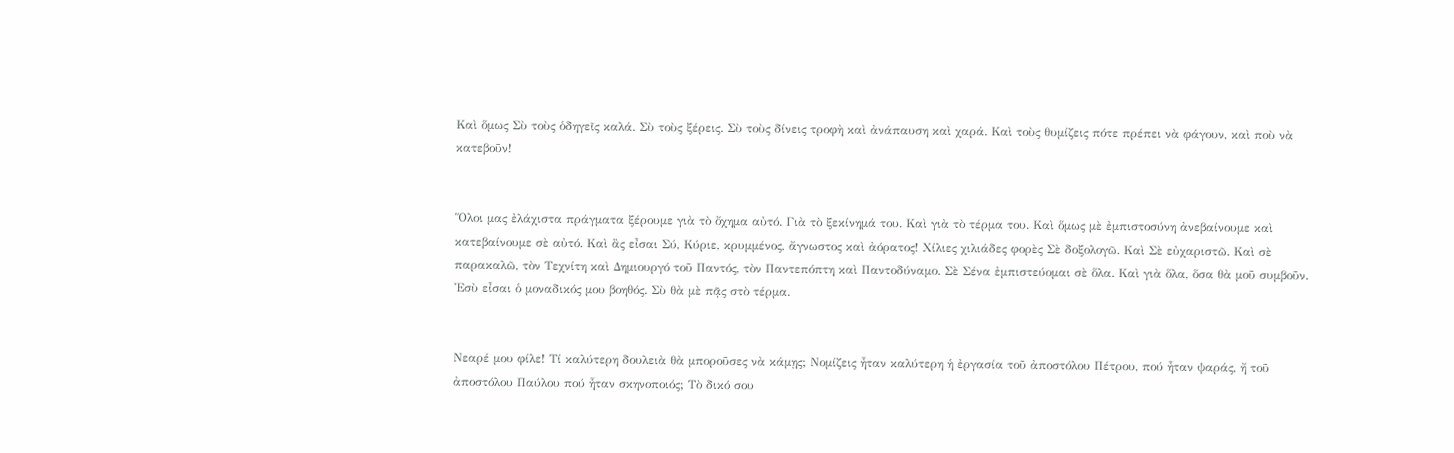Καὶ ὅμως Σὺ τοὺς ὁδηγεῖς καλά. Σὺ τοὺς ξέρεις. Σὺ τοὺς δίνεις τροφὴ καὶ ἀνάπαυση καὶ χαρά. Καὶ τοὺς θυμίζεις πότε πρέπει νὰ φάγουν, καὶ ποὺ νὰ κατεβοῦν!


Ὅλοι μας ἐλάχιστα πράγματα ξέρουμε γιὰ τὸ ὄχημα αὐτό. Γιὰ τὸ ξεκίνημά του. Καὶ γιὰ τὸ τέρμα του. Καὶ ὅμως μὲ ἐμπιστοσύνη ἀνεβαίνουμε καὶ κατεβαίνουμε σὲ αὐτό. Καὶ ἂς εἶσαι Σύ, Κύριε, κρυμμένος, ἄγνωστος καὶ ἀόρατος! Χίλιες χιλιάδες φορὲς Σὲ δοξολογῶ. Καὶ Σὲ εὐχαριστῶ. Καὶ σὲ παρακαλῶ, τὸν Τεχνίτη καὶ Δημιουργό τοῦ Παντός, τὸν Παντεπόπτη καὶ Παντοδύναμο. Σὲ Σένα ἐμπιστεύομαι σὲ ὅλα. Καὶ γιὰ ὅλα, ὅσα θὰ μοῦ συμβοῦν. Ἐσὺ εἶσαι ὁ μοναδικός μου βοηθός. Σὺ θὰ μὲ πᾷς στὸ τέρμα.


Νεαρέ μου φίλε! Τί καλύτερη δουλειὰ θὰ μποροῦσες νὰ κάμῃς; Νομίζεις ἦταν καλύτερη ἡ ἐργασία τοῦ ἀποστόλου Πέτρου, πού ἦταν ψαράς, ἤ τοῦ ἀποστόλου Παύλου πού ἦταν σκηνοποιός; Τὸ δικό σου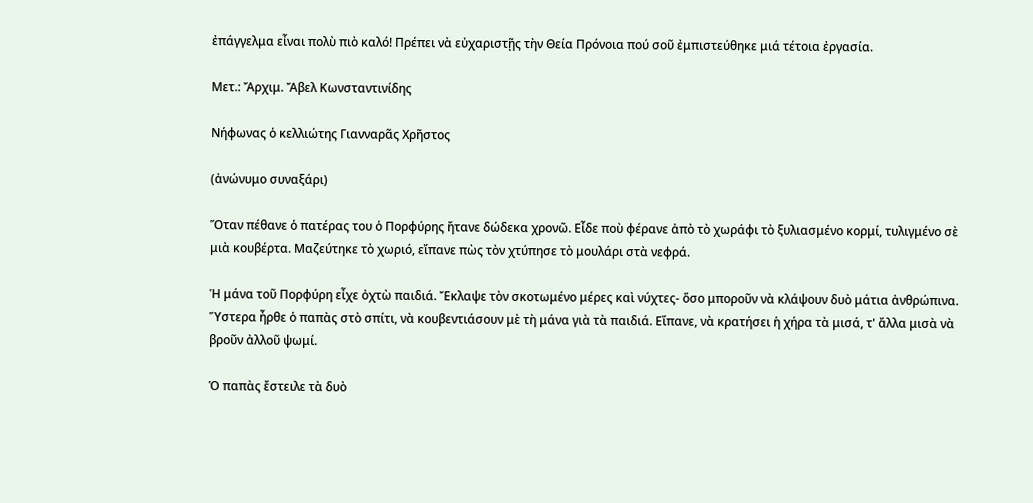ἐπάγγελμα εἶναι πολὺ πιὸ καλό! Πρέπει νὰ εὐχαριστῇς τὴν Θεία Πρόνοια πού σοῦ ἐμπιστεύθηκε μιά τέτοια ἐργασία.

Μετ.: Ἄρχιμ. Ἄβελ Κωνσταντινίδης

Νήφωνας ὁ κελλιώτης Γιανναρᾶς Χρῆστος

(ἀνώνυμο συναξάρι)

Ὅταν πέθανε ὁ πατέρας του ὁ Πορφύρης ἤτανε δώδεκα χρονῶ. Εἶδε ποὺ φέρανε ἀπὸ τὸ χωράφι τὸ ξυλιασμένο κορμί, τυλιγμένο σὲ μιὰ κουβέρτα. Μαζεύτηκε τὸ χωριό, εἴπανε πὼς τὸν χτύπησε τὸ μουλάρι στὰ νεφρά.

Ἡ μάνα τοῦ Πορφύρη εἶχε ὀχτὼ παιδιά. Ἔκλαψε τὸν σκοτωμένο μέρες καὶ νύχτες- ὅσο μποροῦν νὰ κλάψουν δυὸ μάτια ἀνθρώπινα. Ὕστερα ἦρθε ὁ παπὰς στὸ σπίτι, νὰ κουβεντιάσουν μὲ τὴ μάνα γιὰ τὰ παιδιά. Εἴπανε, νὰ κρατήσει ἡ χήρα τὰ μισά, τ' ἄλλα μισὰ νὰ βροῦν ἀλλοῦ ψωμί.

Ὁ παπὰς ἔστειλε τὰ δυὸ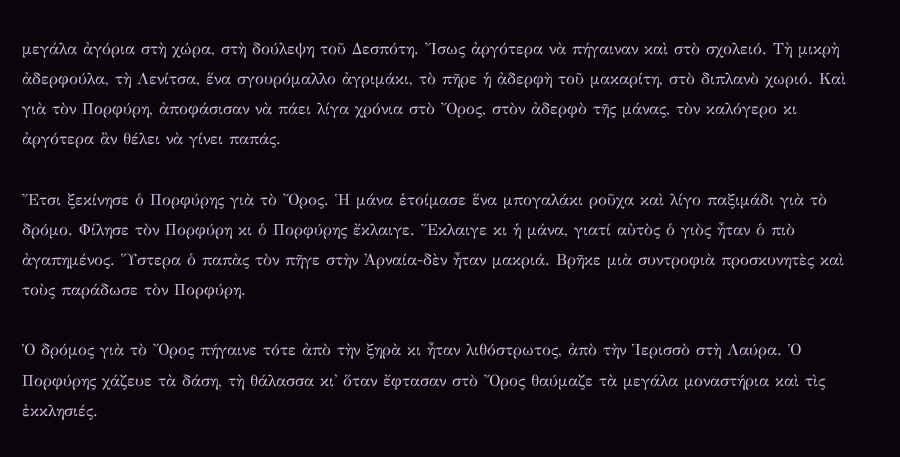μεγάλα ἀγόρια στὴ χώρα, στὴ δούλεψη τοῦ Δεσπότη. Ἴσως ἀργότερα νὰ πήγαιναν καὶ στὸ σχολειό. Τὴ μικρὴ ἀδερφούλα, τὴ Λενίτσα, ἕνα σγουρόμαλλο ἀγριμάκι, τὸ πῆρε ἡ ἀδερφὴ τοῦ μακαρίτη, στὸ διπλανὸ χωριό. Καὶ γιὰ τὸν Πορφύρη, ἀποφάσισαν νὰ πάει λίγα χρόνια στὸ Ὄρος, στὸν ἀδερφὸ τῆς μάνας, τὸν καλόγερο κι ἀργότερα ἂν θέλει νὰ γίνει παπάς.

Ἔτσι ξεκίνησε ὁ Πορφύρης γιὰ τὸ Ὄρος. Ἡ μάνα ἑτοίμασε ἕνα μπογαλάκι ροῦχα καὶ λίγο παξιμάδι γιὰ τὸ δρόμο. Φίλησε τὸν Πορφύρη κι ὁ Πορφύρης ἔκλαιγε. Ἔκλαιγε κι ἡ μάνα, γιατί αὐτὸς ὁ γιὸς ἦταν ὁ πιὸ ἀγαπημένος. Ὕστερα ὁ παπὰς τὸν πῆγε στὴν Ἀρναία-δὲν ἦταν μακριά. Βρῆκε μιὰ συντροφιὰ προσκυνητὲς καὶ τοὺς παράδωσε τὸν Πορφύρη.

Ὁ δρόμος γιὰ τὸ Ὄρος πήγαινε τότε ἀπὸ τὴν ξηρὰ κι ἦταν λιθόστρωτος, ἀπὸ τὴν Ἱερισσὸ στὴ Λαύρα. Ὁ Πορφύρης χάζευε τὰ δάση, τὴ θάλασσα κι' ὅταν ἔφτασαν στὸ Ὄρος θαύμαζε τὰ μεγάλα μοναστήρια καὶ τὶς ἐκκλησιές.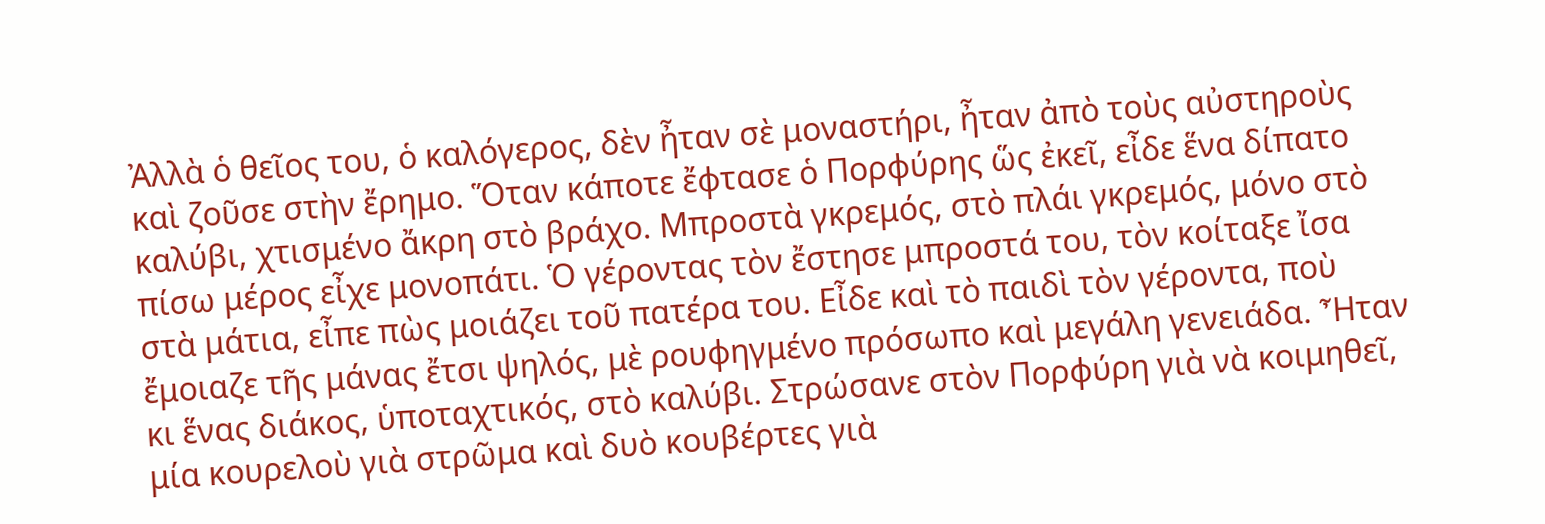Ἀλλὰ ὁ θεῖος του, ὁ καλόγερος, δὲν ἦταν σὲ μοναστήρι, ἦταν ἀπὸ τοὺς αὐστηροὺς καὶ ζοῦσε στὴν ἔρημο. Ὅταν κάποτε ἔφτασε ὁ Πορφύρης ὥς ἐκεῖ, εἶδε ἕνα δίπατο καλύβι, χτισμένο ἄκρη στὸ βράχο. Μπροστὰ γκρεμός, στὸ πλάι γκρεμός, μόνο στὸ πίσω μέρος εἶχε μονοπάτι. Ὁ γέροντας τὸν ἔστησε μπροστά του, τὸν κοίταξε ἴσα στὰ μάτια, εἶπε πὼς μοιάζει τοῦ πατέρα του. Εἶδε καὶ τὸ παιδὶ τὸν γέροντα, ποὺ ἔμοιαζε τῆς μάνας ἔτσι ψηλός, μὲ ρουφηγμένο πρόσωπο καὶ μεγάλη γενειάδα. Ἦταν κι ἕνας διάκος, ὑποταχτικός, στὸ καλύβι. Στρώσανε στὸν Πορφύρη γιὰ νὰ κοιμηθεῖ, μία κουρελοὺ γιὰ στρῶμα καὶ δυὸ κουβέρτες γιὰ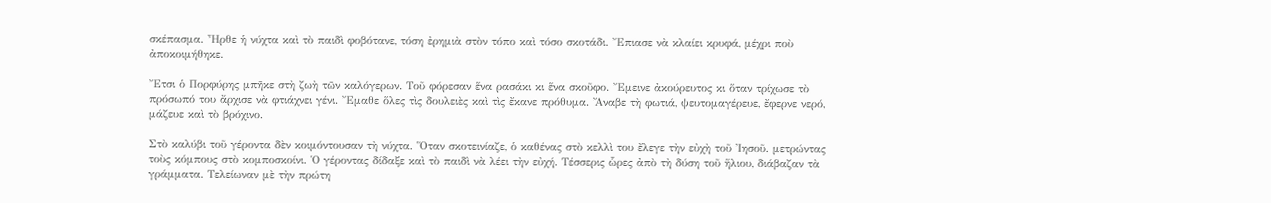σκέπασμα. Ἦρθε ἡ νύχτα καὶ τὸ παιδὶ φοβότανε, τόση ἐρημιὰ στὸν τόπο καὶ τόσο σκοτάδι. Ἔπιασε νὰ κλαίει κρυφά, μέχρι ποὺ ἀποκοιμήθηκε.

Ἔτσι ὁ Πορφύρης μπῆκε στὴ ζωὴ τῶν καλόγερων. Τοῦ φόρεσαν ἕνα ρασάκι κι ἕνα σκοῦφο. Ἔμεινε ἀκούρευτος κι ὅταν τρίχωσε τὸ πρόσωπό του ἄρχισε νὰ φτιάχνει γένι. Ἔμαθε ὅλες τὶς δουλειὲς καὶ τὶς ἔκανε πρόθυμα. Ἄναβε τὴ φωτιά, ψευτομαγέρευε, ἔφερνε νερό, μάζευε καὶ τὸ βρόχινο.

Στὸ καλύβι τοῦ γέροντα δὲν κοιμόντουσαν τὴ νύχτα. Ὅταν σκοτεινίαζε, ὁ καθένας στὸ κελλὶ του ἔλεγε τὴν εὐχὴ τοῦ Ἰησοῦ. μετρώντας τοὺς κόμπους στὸ κομποσκοίνι. Ὁ γέροντας δίδαξε καὶ τὸ παιδὶ νὰ λέει τὴν εὐχή. Τέσσερις ὧρες ἀπὸ τὴ δύση τοῦ ἥλιου, διάβαζαν τὰ γράμματα. Τελείωναν μὲ τὴν πρώτη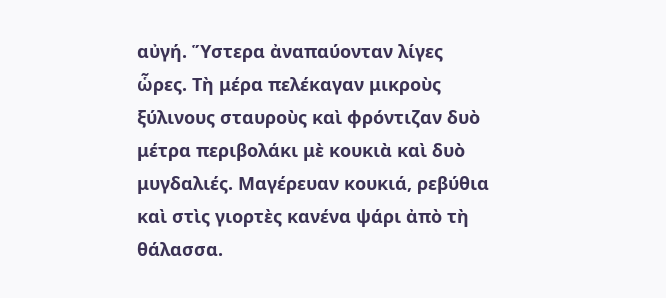αὐγή. Ὕστερα ἀναπαύονταν λίγες ὧρες. Τὴ μέρα πελέκαγαν μικροὺς ξύλινους σταυροὺς καὶ φρόντιζαν δυὸ μέτρα περιβολάκι μὲ κουκιὰ καὶ δυὸ μυγδαλιές. Μαγέρευαν κουκιά, ρεβύθια καὶ στὶς γιορτὲς κανένα ψάρι ἀπὸ τὴ θάλασσα.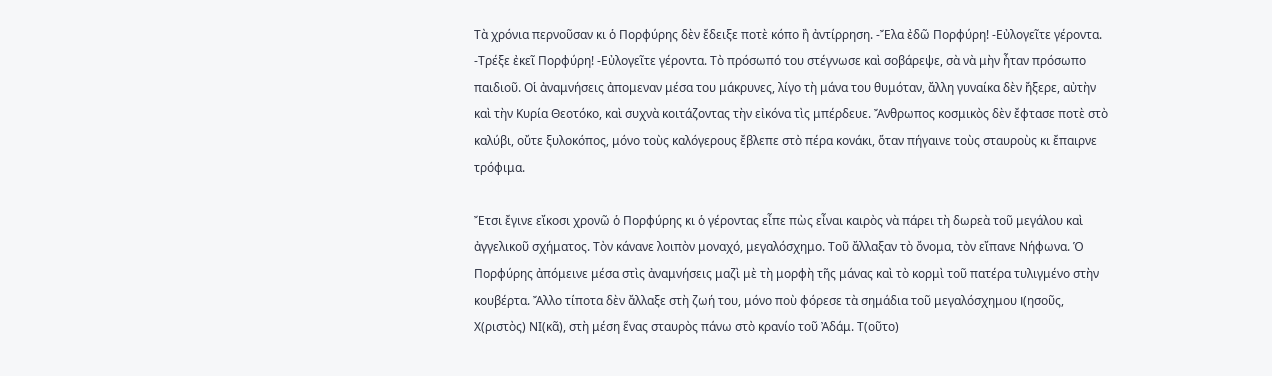Τὰ χρόνια περνοῦσαν κι ὁ Πορφύρης δὲν ἔδειξε ποτὲ κόπο ἢ ἀντίρρηση. -Ἔλα ἐδῶ Πορφύρη! -Εὐλογεῖτε γέροντα. -Τρέξε ἐκεῖ Πορφύρη! -Εὐλογεῖτε γέροντα. Τὸ πρόσωπό του στέγνωσε καὶ σοβάρεψε, σὰ νὰ μὴν ἦταν πρόσωπο παιδιοῦ. Οἱ ἀναμνήσεις ἀπομεναν μέσα του μάκρυνες, λίγο τὴ μάνα του θυμόταν, ἄλλη γυναίκα δὲν ἤξερε, αὐτὴν καὶ τὴν Κυρία Θεοτόκο, καὶ συχνὰ κοιτάζοντας τὴν εἰκόνα τὶς μπέρδευε. Ἄνθρωπος κοσμικὸς δὲν ἔφτασε ποτὲ στὸ καλύβι, οὔτε ξυλοκόπος, μόνο τοὺς καλόγερους ἔβλεπε στὸ πέρα κονάκι, ὅταν πήγαινε τοὺς σταυροὺς κι ἔπαιρνε τρόφιμα.

Ἔτσι ἔγινε εἴκοσι χρονῶ ὁ Πορφύρης κι ὁ γέροντας εἶπε πὼς εἶναι καιρὸς νὰ πάρει τὴ δωρεὰ τοῦ μεγάλου καὶ ἀγγελικοῦ σχήματος. Τὸν κάνανε λοιπὸν μοναχό, μεγαλόσχημο. Τοῦ ἄλλαξαν τὸ ὄνομα, τὸν εἴπανε Νήφωνα. Ὁ Πορφύρης ἀπόμεινε μέσα στὶς ἀναμνήσεις μαζὶ μὲ τὴ μορφὴ τῆς μάνας καὶ τὸ κορμὶ τοῦ πατέρα τυλιγμένο στὴν κουβέρτα. Ἄλλο τίποτα δὲν ἄλλαξε στὴ ζωή του, μόνο ποὺ φόρεσε τὰ σημάδια τοῦ μεγαλόσχημου I(ησοῦς, Χ(ριστὸς) ΝΙ(κᾶ), στὴ μέση ἕνας σταυρὸς πάνω στὸ κρανίο τοῦ Ἀδάμ. Τ(οῦτο)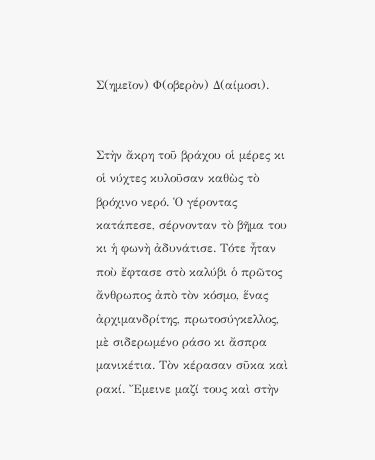Σ(ημεῖον) Φ(οβερὸν) Δ(αίμοσι).


Στὴν ἄκρη τοῦ βράχου οἱ μέρες κι οἱ νύχτες κυλοῦσαν καθὼς τὸ βρόχινο νερό. Ὁ γέροντας κατάπεσε, σέρνονταν τὸ βῆμα του κι ἡ φωνὴ ἀδυνάτισε. Τότε ἦταν ποὺ ἔφτασε στὸ καλύβι ὁ πρῶτος ἄνθρωπος ἀπὸ τὸν κόσμο, ἕνας ἀρχιμανδρίτης, πρωτοσύγκελλος, μὲ σιδερωμένο ράσο κι ἄσπρα μανικέτια. Τὸν κέρασαν σῦκα καὶ ρακί. Ἔμεινε μαζί τους καὶ στὴν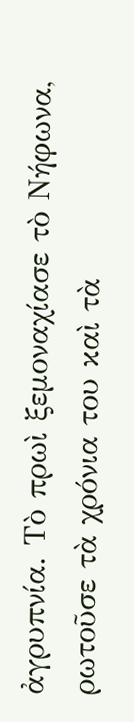ἀγρυπνία. Τὸ πρωὶ ξεμοναχίασε τὸ Νήφωνα, ρωτοῦσε τὰ χρόνια του καὶ τὰ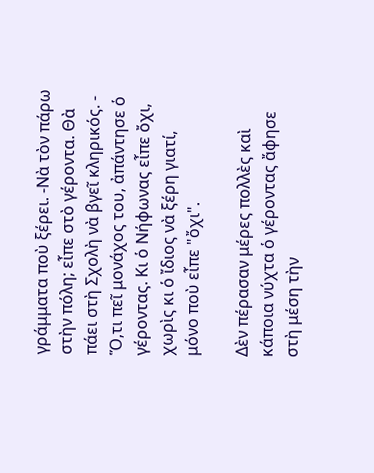γράμματα ποὺ ξέρει. -Νὰ τὸν πάρω στὴν πόλη; εἶπε στὸ γέροντα. Θὰ πάει στὴ Σχολὴ νὰ βγεῖ κληρικός. - Ὅ,τι πεῖ μονάχος του, ἀπάντησε ὁ γέροντας. Κι ὁ Νήφωνας εἶπε ὄχι, χωρὶς κι ὁ ἴδιος νὰ ξέρη γιατί, μόνο ποὺ εἶπε "ὄχι".

Δὲν πέρασαν μέρες πολλὲς καὶ κάποια νύχτα ὁ γέροντας ἄφησε στὴ μέση τὴν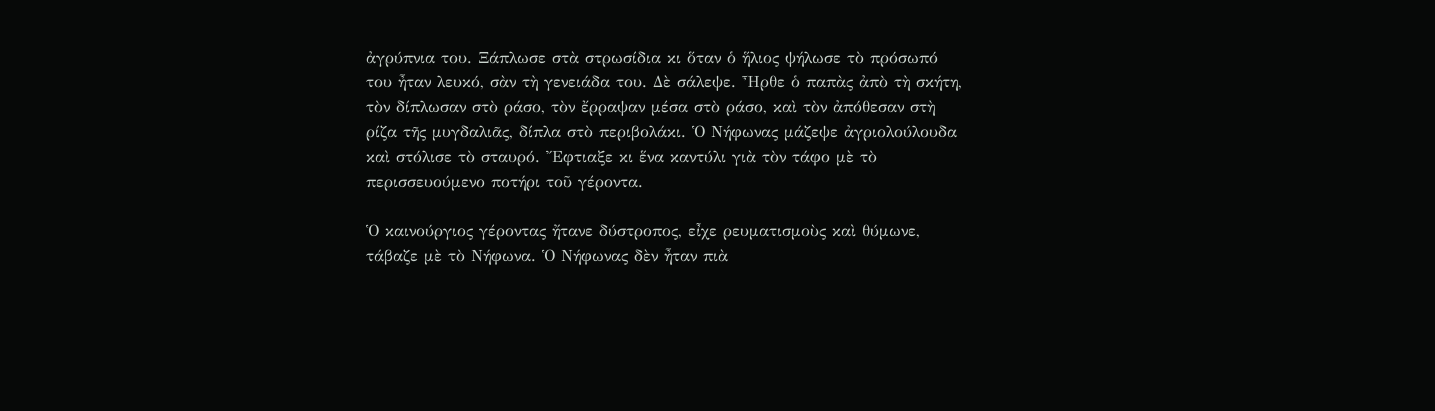ἀγρύπνια του. Ξάπλωσε στὰ στρωσίδια κι ὅταν ὁ ἥλιος ψήλωσε τὸ πρόσωπό του ἦταν λευκό, σὰν τὴ γενειάδα του. Δὲ σάλεψε. Ἦρθε ὁ παπὰς ἀπὸ τὴ σκήτη, τὸν δίπλωσαν στὸ ράσο, τὸν ἔρραψαν μέσα στὸ ράσο, καὶ τὸν ἀπόθεσαν στὴ ρίζα τῆς μυγδαλιᾶς, δίπλα στὸ περιβολάκι. Ὁ Νήφωνας μάζεψε ἀγριολούλουδα καὶ στόλισε τὸ σταυρό. Ἔφτιαξε κι ἕνα καντύλι γιὰ τὸν τάφο μὲ τὸ περισσευούμενο ποτήρι τοῦ γέροντα.

Ὁ καινούργιος γέροντας ἤτανε δύστροπος, εἶχε ρευματισμοὺς καὶ θύμωνε, τάβαζε μὲ τὸ Νήφωνα. Ὁ Νήφωνας δὲν ἦταν πιὰ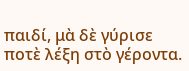παιδί, μὰ δὲ γύρισε ποτὲ λέξη στὸ γέροντα.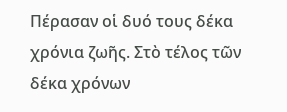Πέρασαν οἱ δυό τους δέκα χρόνια ζωῆς. Στὸ τέλος τῶν δέκα χρόνων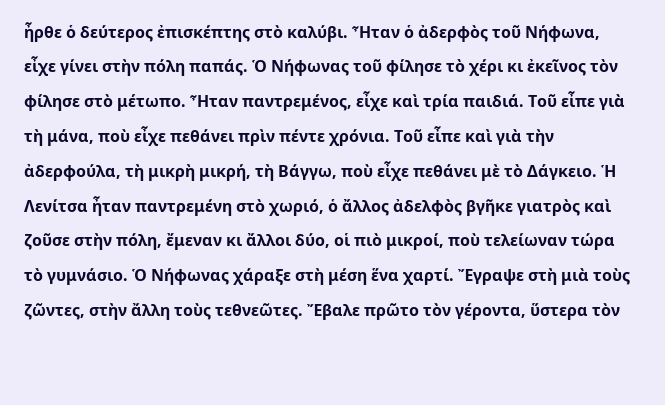ἦρθε ὁ δεύτερος ἐπισκέπτης στὸ καλύβι. Ἦταν ὁ ἀδερφὸς τοῦ Νήφωνα, εἶχε γίνει στὴν πόλη παπάς. Ὁ Νήφωνας τοῦ φίλησε τὸ χέρι κι ἐκεῖνος τὸν φίλησε στὸ μέτωπο. Ἦταν παντρεμένος, εἶχε καὶ τρία παιδιά. Τοῦ εἶπε γιὰ τὴ μάνα, ποὺ εἶχε πεθάνει πρὶν πέντε χρόνια. Τοῦ εἶπε καὶ γιὰ τὴν ἀδερφούλα, τὴ μικρὴ μικρή, τὴ Βάγγω, ποὺ εἶχε πεθάνει μὲ τὸ Δάγκειο. Ἡ Λενίτσα ἦταν παντρεμένη στὸ χωριό, ὁ ἄλλος ἀδελφὸς βγῆκε γιατρὸς καὶ ζοῦσε στὴν πόλη, ἔμεναν κι ἄλλοι δύο, oἱ πιὸ μικροί, ποὺ τελείωναν τώρα τὸ γυμνάσιο. Ὁ Νήφωνας χάραξε στὴ μέση ἕνα χαρτί. Ἔγραψε στὴ μιὰ τοὺς ζῶντες, στὴν ἄλλη τοὺς τεθνεῶτες. Ἔβαλε πρῶτο τὸν γέροντα, ὕστερα τὸν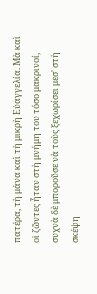πατέρα, τὴ μάνα καὶ τὴ μικρὴ Εὐαγγελία. Μὰ καὶ οἱ ζῶντες ἦταν στὴ μνήμη του τόσο μακρινοί, συχνὰ δὲ μποροῦσε νὰ τοὺς ξεχωρίσει μεσ' στὴ σκέψη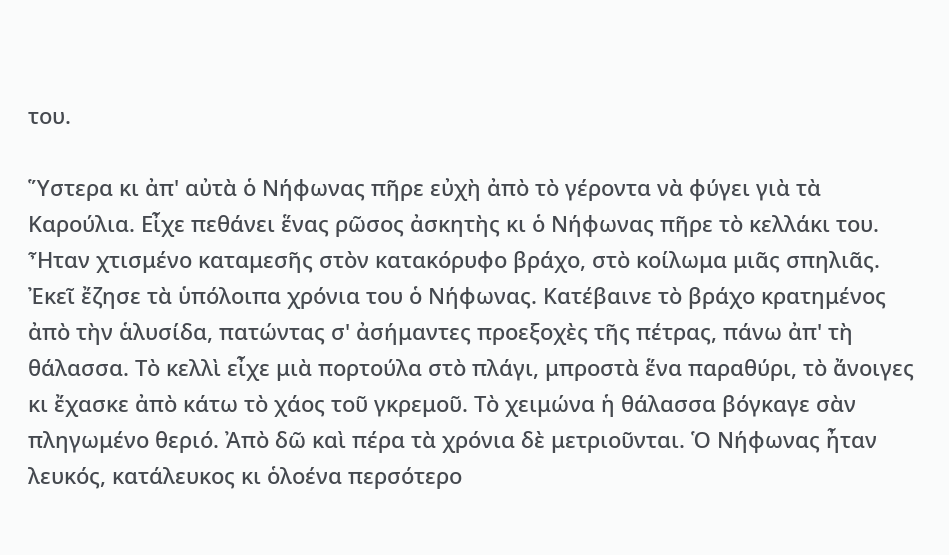του.

Ὕστερα κι ἀπ' αὐτὰ ὁ Νήφωνας πῆρε εὐχὴ ἀπὸ τὸ γέροντα νὰ φύγει γιὰ τὰ Καρούλια. Εἶχε πεθάνει ἕνας ρῶσος ἀσκητὴς κι ὁ Νήφωνας πῆρε τὸ κελλάκι του. Ἦταν χτισμένο καταμεσῆς στὸν κατακόρυφο βράχο, στὸ κοίλωμα μιᾶς σπηλιᾶς. Ἐκεῖ ἔζησε τὰ ὑπόλοιπα χρόνια του ὁ Νήφωνας. Κατέβαινε τὸ βράχο κρατημένος ἀπὸ τὴν ἁλυσίδα, πατώντας σ' ἀσήμαντες προεξοχὲς τῆς πέτρας, πάνω ἀπ' τὴ θάλασσα. Τὸ κελλὶ εἶχε μιὰ πορτούλα στὸ πλάγι, μπροστὰ ἕνα παραθύρι, τὸ ἄνοιγες κι ἔχασκε ἀπὸ κάτω τὸ χάος τοῦ γκρεμοῦ. Τὸ χειμώνα ἡ θάλασσα βόγκαγε σὰν πληγωμένο θεριό. Ἀπὸ δῶ καὶ πέρα τὰ χρόνια δὲ μετριοῦνται. Ὁ Νήφωνας ἦταν λευκός, κατάλευκος κι ὁλοένα περσότερο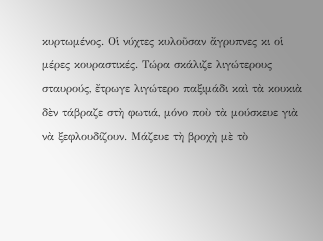κυρτωμένος. Οἱ νύχτες κυλοῦσαν ἄγρυπνες κι οἱ μέρες κουραστικές. Τώρα σκάλιζε λιγώτερους σταυρούς, ἔτρωγε λιγώτερο παξιμάδι καὶ τὰ κουκιὰ δὲν τάβραζε στὴ φωτιά, μόνο ποὺ τὰ μούσκευε γιὰ νὰ ξεφλουδίζουν. Μάζευε τὴ βροχὴ μὲ τὸ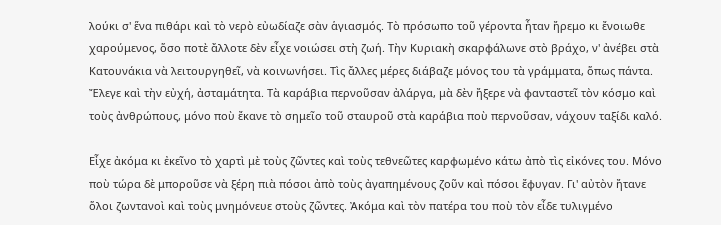λούκι σ' ἕνα πιθάρι καὶ τὸ νερὸ εὐωδίαζε σὰν ἁγιασμός. Τὸ πρόσωπο τοῦ γέροντα ἦταν ἤρεμο κι ἔνοιωθε χαρούμενος, ὅσο ποτὲ ἄλλοτε δὲν εἶχε νοιώσει στὴ ζωή. Τὴν Κυριακὴ σκαρφάλωνε στὸ βράχο, ν' ἀνέβει στὰ Κατουνάκια νὰ λειτουργηθεῖ, νὰ κοινωνήσει. Τὶς ἄλλες μέρες διάβαζε μόνος του τὰ γράμματα, ὅπως πάντα. Ἔλεγε καὶ τὴν εὐχή, ἀσταμάτητα. Τὰ καράβια περνοῦσαν ἀλάργα, μὰ δὲν ἤξερε νὰ φανταστεῖ τὸν κόσμο καὶ τοὺς ἀνθρώπους, μόνο ποὺ ἔκανε τὸ σημεῖο τοῦ σταυροῦ στὰ καράβια ποὺ περνοῦσαν, νάχουν ταξίδι καλό.

Εἶχε ἀκόμα κι ἐκεῖνο τὸ χαρτὶ μὲ τοὺς ζῶντες καὶ τοὺς τεθνεῶτες καρφωμένο κάτω ἀπὸ τὶς εἰκόνες του. Μόνο ποὺ τώρα δὲ μποροῦσε νὰ ξέρη πιὰ πόσοι ἀπὸ τοὺς ἀγαπημένους ζοῦν καὶ πόσοι ἔφυγαν. Γι' αὐτὸν ἤτανε ὅλοι ζωντανοὶ καὶ τοὺς μνημόνευε στοὺς ζῶντες. Ἀκόμα καὶ τὸν πατέρα του ποὺ τὸν εἶδε τυλιγμένο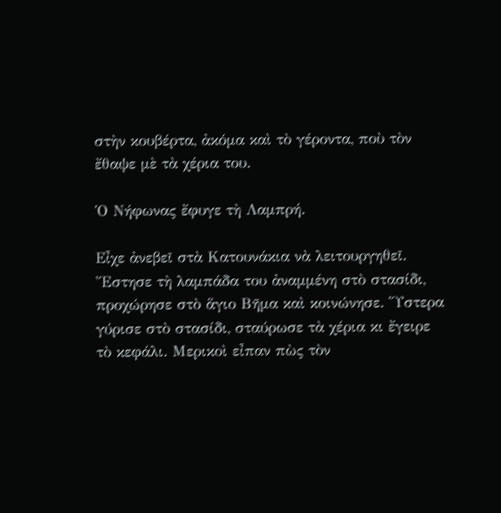στὴν κουβέρτα, ἀκόμα καὶ τὸ γέροντα, ποὺ τὸν ἔθαψε μὲ τὰ χέρια του.

Ὁ Νήφωνας ἔφυγε τὴ Λαμπρή.

Εἶχε ἀνεβεῖ στὰ Κατουνάκια νὰ λειτουργηθεῖ. Ἔστησε τὴ λαμπάδα του ἀναμμένη στὸ στασίδι, προχώρησε στὸ ἅγιο Βῆμα καὶ κοινώνησε. Ὕστερα γύρισε στὸ στασίδι, σταύρωσε τὰ χέρια κι ἔγειρε τὸ κεφάλι. Μερικοὶ εἶπαν πὼς τὸν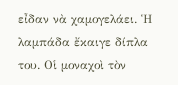εἶδαν νὰ χαμογελάει. Ἡ λαμπάδα ἔκαιγε δίπλα του. Οἱ μοναχοὶ τὸν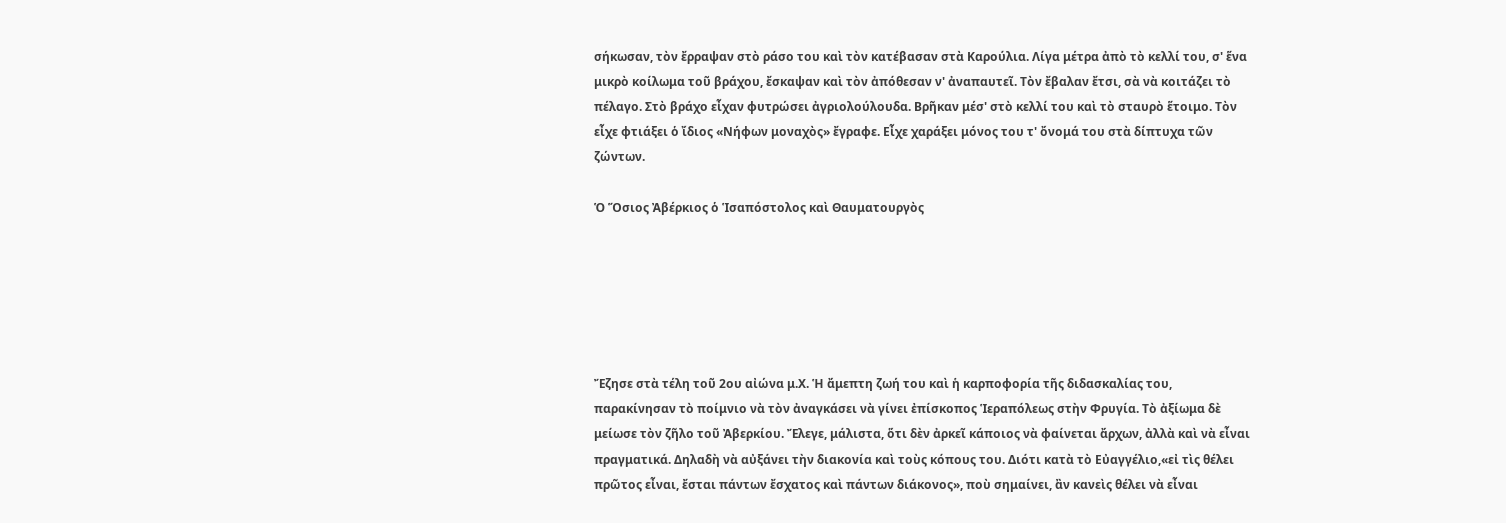σήκωσαν, τὸν ἔρραψαν στὸ ράσο του καὶ τὸν κατέβασαν στὰ Καρούλια. Λίγα μέτρα ἀπὸ τὸ κελλί του, σ' ἕνα μικρὸ κοίλωμα τοῦ βράχου, ἔσκαψαν καὶ τὸν ἀπόθεσαν ν' ἀναπαυτεῖ. Τὸν ἔβαλαν ἔτσι, σὰ νὰ κοιτάζει τὸ πέλαγο. Στὸ βράχο εἶχαν φυτρώσει ἀγριολούλουδα. Βρῆκαν μέσ' στὸ κελλί του καὶ τὸ σταυρὸ ἕτοιμο. Τὸν εἶχε φτιάξει ὁ ἴδιος «Νήφων μοναχὸς» ἔγραφε. Εἶχε χαράξει μόνος του τ' ὄνομά του στὰ δίπτυχα τῶν ζώντων.

Ὁ Ὅσιος Ἀβέρκιος ὁ Ἱσαπόστολος καὶ Θαυματουργὸς






Ἔζησε στὰ τέλη τοῦ 2ου αἰώνα μ.Χ. Ἡ ἄμεπτη ζωή του καὶ ἡ καρποφορία τῆς διδασκαλίας του, παρακίνησαν τὸ ποίμνιο νὰ τὸν ἀναγκάσει νὰ γίνει ἐπίσκοπος Ἱεραπόλεως στὴν Φρυγία. Τὸ ἀξίωμα δὲ μείωσε τὸν ζῆλο τοῦ Ἀβερκίου. Ἔλεγε, μάλιστα, ὅτι δὲν ἀρκεῖ κάποιος νὰ φαίνεται ἄρχων, ἀλλὰ καὶ νὰ εἶναι πραγματικά. Δηλαδὴ νὰ αὐξάνει τὴν διακονία καὶ τοὺς κόπους του. Διότι κατὰ τὸ Εὐαγγέλιο,«εἰ τὶς θέλει πρῶτος εἶναι, ἔσται πάντων ἔσχατος καὶ πάντων διάκονος», ποὺ σημαίνει, ἂν κανεὶς θέλει νὰ εἶναι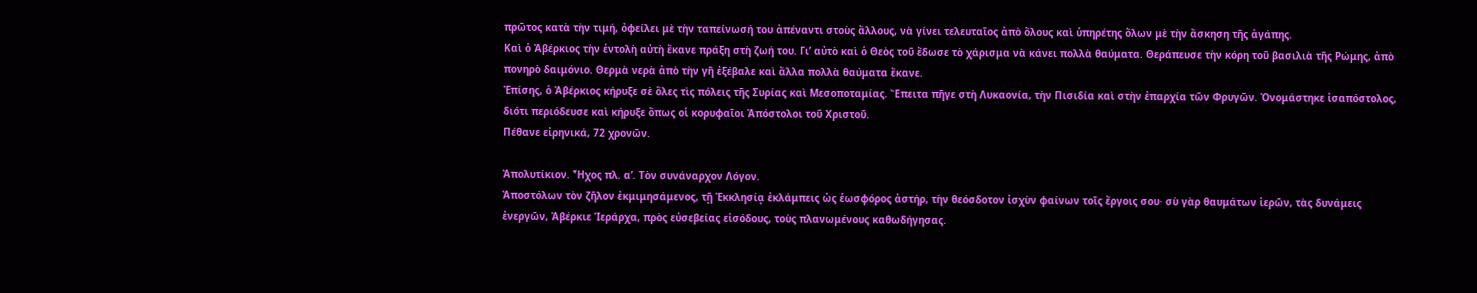πρῶτος κατὰ τὴν τιμή, ὀφείλει μὲ τὴν ταπείνωσή του ἀπέναντι στοὺς ἄλλους, νὰ γίνει τελευταῖος ἀπὸ ὅλους καὶ ὑπηρέτης ὅλων μὲ τὴν ἄσκηση τῆς ἀγάπης.
Καὶ ὁ Ἀβέρκιος τὴν ἐντολὴ αὐτὴ ἔκανε πράξη στὴ ζωή του. Γι’ αὐτὸ καὶ ὁ Θεὸς τοῦ ἔδωσε τὸ χάρισμα νὰ κάνει πολλὰ θαύματα. Θεράπευσε τὴν κόρη τοῦ βασιλιὰ τῆς Ρώμης, ἀπὸ πονηρὸ δαιμόνιο. Θερμὰ νερὰ ἀπὸ τὴν γῆ ἐξέβαλε καὶ ἄλλα πολλὰ θαύματα ἔκανε.
Ἐπίσης, ὁ Ἀβέρκιος κήρυξε σὲ ὅλες τὶς πόλεις τῆς Συρίας καὶ Μεσοποταμίας. Ἔπειτα πῆγε στὴ Λυκαονία, τὴν Πισιδία καὶ στὴν ἐπαρχία τῶν Φρυγῶν. Ὀνομάστηκε ἰσαπόστολος, διότι περιόδευσε καὶ κήρυξε ὅπως οἱ κορυφαῖοι Ἀπόστολοι τοῦ Χριστοῦ.
Πέθανε εἰρηνικά, 72 χρονῶν.

Ἀπολυτίκιον. Ἦχος πλ. α’. Τὸν συνάναρχον Λόγον.
Ἀποστόλων τὸν ζῆλον ἐκμιμησάμενος, τῇ Ἐκκλησίᾳ ἐκλάμπεις ὡς ἑωσφόρος ἀστήρ, τὴν θεόσδοτον ἰσχὺν φαίνων τοῖς ἔργοις σου· σὺ γὰρ θαυμάτων ἱερῶν, τὰς δυνάμεις ἐνεργῶν, Ἀβέρκιε Ἱεράρχα, πρὸς εὐσεβείας εἰσόδους, τοὺς πλανωμένους καθωδήγησας.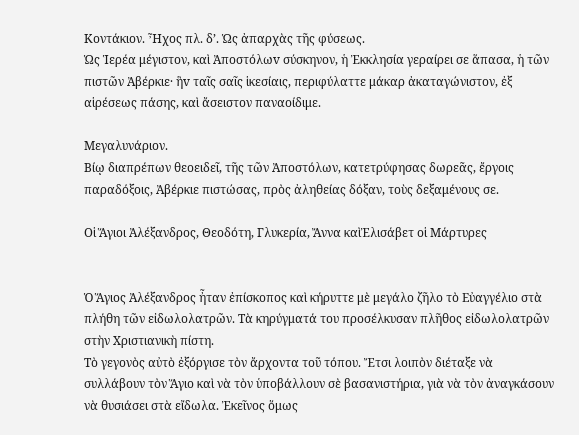Κοντάκιον. Ἦχος πλ. δ’. Ὡς ἀπαρχὰς τῆς φύσεως.
Ὡς Ἱερέα μέγιστον, καὶ Ἀποστόλωv σύσκηνον, ἡ Ἐκκλησία γεραίρει σε ἅπασα, ἡ τῶν πιστῶν Ἀβέρκιε· ἣv ταῖς σαῖς ἱκεσίαις, περιφύλαττε μάκαρ ἀκαταγώνιστον, ἐξ αἱρέσεως πάσης, καὶ ἄσειστον παναοίδιμε.

Μεγαλυνάριον.
Βίῳ διαπρέπων θεοειδεῖ, τῆς τῶν Ἀποστόλων, κατετρύφησας δωρεᾶς, ἔργοις παραδόξοις, Ἀβέρκιε πιστώσας, πρὸς ἀληθείας δόξαν, τοὺς δεξαμένους σε.

Οἱ Ἅγιοι Ἀλέξανδρος, Θεοδότη, Γλυκερία, Ἄννα καὶἘλισάβετ οἱ Μάρτυρες


Ὁ Ἅγιος Ἀλέξανδρος ἦταν ἐπίσκοπος καὶ κήρυττε μὲ μεγάλο ζῆλο τὸ Εὐαγγέλιο στὰ πλήθη τῶν εἰδωλολατρῶν. Τὰ κηρύγματά του προσέλκυσαν πλῆθος εἰδωλολατρῶν στὴν Χριστιανικὴ πίστη.
Τὸ γεγονὸς αὐτὸ ἐξόργισε τὸν ἄρχοντα τοῦ τόπου. Ἔτσι λοιπὸν διέταξε νὰ συλλάβουν τὸν Ἅγιο καὶ νὰ τὸν ὑποβάλλουν σὲ βασανιστήρια, γιὰ νὰ τὸν ἀναγκάσουν νὰ θυσιάσει στὰ εἴδωλα. Ἐκεῖνος ὅμως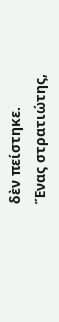δὲν πείστηκε.
Ἕνας στρατιώτης,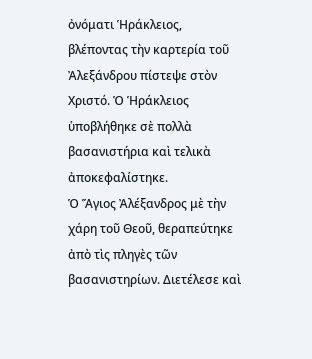ὀνόματι Ἡράκλειος, βλέποντας τὴν καρτερία τοῦ Ἀλεξάνδρου πίστεψε στὸν Χριστό. Ὁ Ἡράκλειος ὑποβλήθηκε σὲ πολλὰ βασανιστήρια καὶ τελικὰ ἀποκεφαλίστηκε.
Ὁ Ἅγιος Ἀλέξανδρος μὲ τὴν χάρη τοῦ Θεοῦ, θεραπεύτηκε ἀπὸ τὶς πληγὲς τῶν βασανιστηρίων. Διετέλεσε καὶ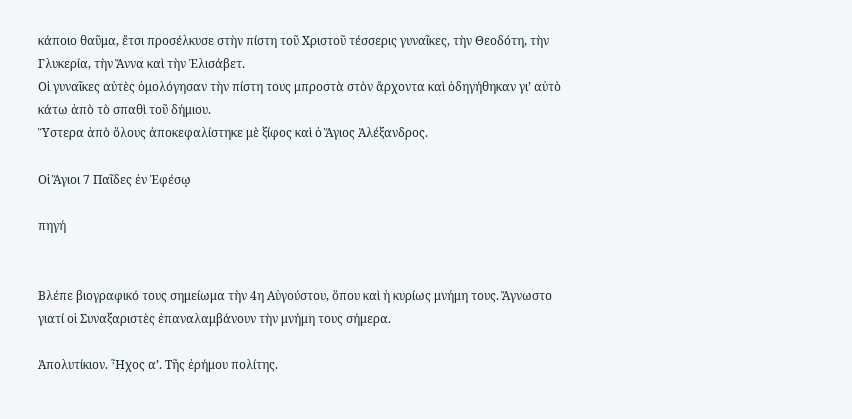κάποιο θαῦμα, ἔτσι προσέλκυσε στὴν πίστη τοῦ Χριστοῦ τέσσερις γυναῖκες, τὴν Θεοδότη, τὴν Γλυκερία, τὴν Ἄννα καὶ τὴν Ἐλισάβετ.
Οἱ γυναῖκες αὐτὲς ὁμολόγησαν τὴν πίστη τους μπροστὰ στὸν ἄρχοντα καὶ ὁδηγήθηκαν γι’ αὐτὸ κάτω ἀπὸ τὸ σπαθὶ τοῦ δήμιου.
Ὕστερα ἀπὸ ὅλους ἀποκεφαλίστηκε μὲ ξίφος καὶ ὁ Ἅγιος Ἀλέξανδρος.

Οἱ Ἅγιοι 7 Παῖδες ἐν Ἐφέσῳ

πηγή


Βλέπε βιογραφικό τους σημείωμα τὴν 4η Αὐγούστου, ὅπου καὶ ἡ κυρίως μνήμη τους. Ἄγνωστο γιατί οἱ Συναξαριστὲς ἐπαναλαμβάνουν τὴν μνήμη τους σήμερα.

Ἀπολυτίκιον. Ἦχος α’. Τῆς ἐρήμου πολίτης.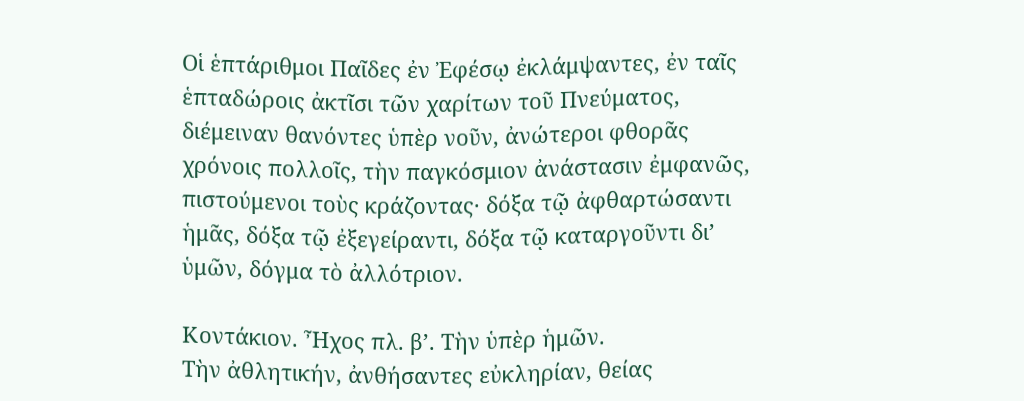Οἱ ἑπτάριθμοι Παῖδες ἐν Ἐφέσῳ ἐκλάμψαντες, ἐν ταῖς ἑπταδώροις ἀκτῖσι τῶν χαρίτων τοῦ Πνεύματος, διέμειναν θανόντες ὑπὲρ νοῦν, ἀνώτεροι φθορᾶς χρόνοις πολλοῖς, τὴν παγκόσμιον ἀνάστασιν ἐμφανῶς, πιστούμενοι τοὺς κράζοντας· δόξα τῷ ἀφθαρτώσαντι ἡμᾶς, δόξα τῷ ἐξεγείραντι, δόξα τῷ καταργοῦντι δι’ ὑμῶν, δόγμα τὸ ἀλλότριον.

Κοντάκιον. Ἦχος πλ. β’. Τὴν ὑπὲρ ἡμῶν.
Τὴν ἀθλητικήν, ἀνθήσαντες εὐκληρίαν, θείας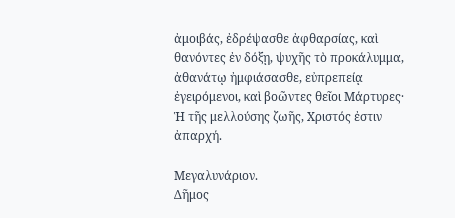ἀμοιβάς, ἐδρέψασθε ἀφθαρσίας, καὶ θανόντες ἐν δόξῃ, ψυχῆς τὸ προκάλυμμα, ἀθανάτῳ ἠμφιάσασθε, εὐπρεπείᾳ ἐγειρόμενοι, καὶ βοῶντες θεῖοι Μάρτυρες· Ἡ τῆς μελλούσης ζωῆς, Χριστός ἐστιν ἀπαρχή.

Μεγαλυνάριον.
Δῆμος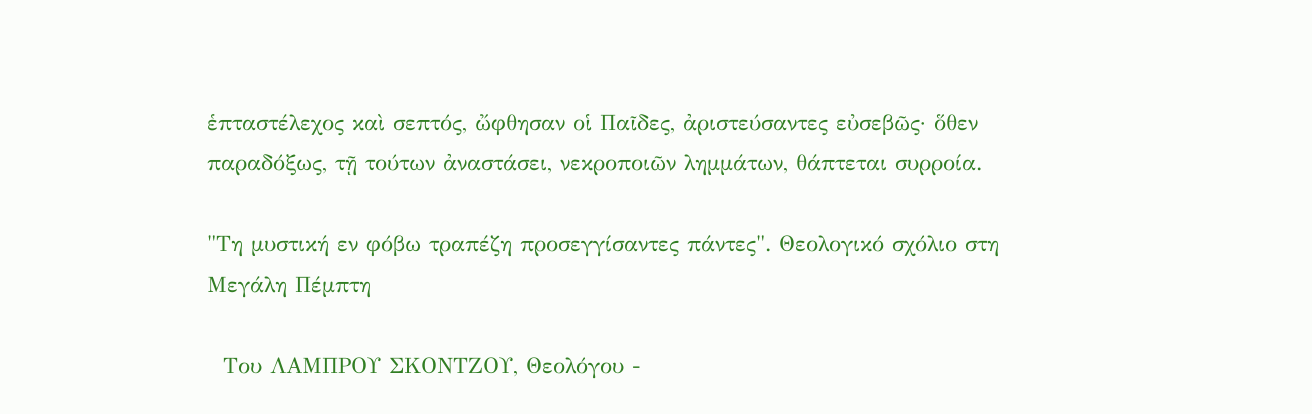ἑπταστέλεχος καὶ σεπτός, ὤφθησαν οἱ Παῖδες, ἀριστεύσαντες εὐσεβῶς· ὅθεν παραδόξως, τῇ τούτων ἀναστάσει, νεκροποιῶν λημμάτων, θάπτεται συρροία.

"Τη μυστική εν φόβω τραπέζη προσεγγίσαντες πάντες". Θεολογικό σχόλιο στη Μεγάλη Πέμπτη

  Του ΛΑΜΠΡΟΥ ΣΚΟΝΤΖΟΥ, Θεολόγου -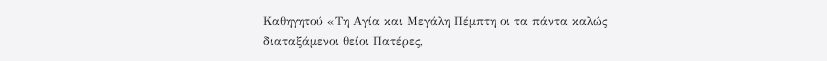Καθηγητού «Τη Αγία και Μεγάλη Πέμπτη οι τα πάντα καλώς διαταξάμενοι θείοι Πατέρες,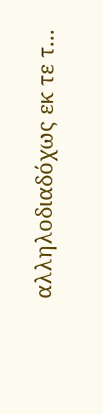αλληλοδιαδόχως εκ τε τ...